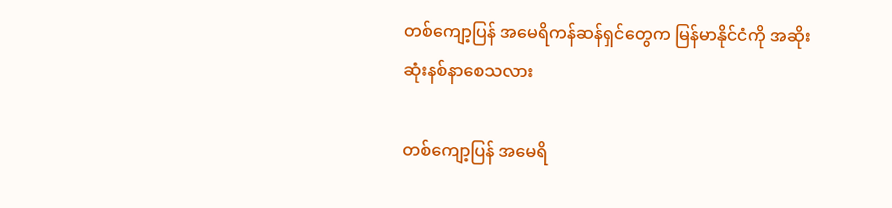တစ်ကျော့ပြန် အမေရိကန်ဆန်ရှင်တွေက မြန်မာနိုင်ငံကို အဆိုးဆုံးနစ်နာစေသလား

တစ်ကျော့ပြန် အမေရိ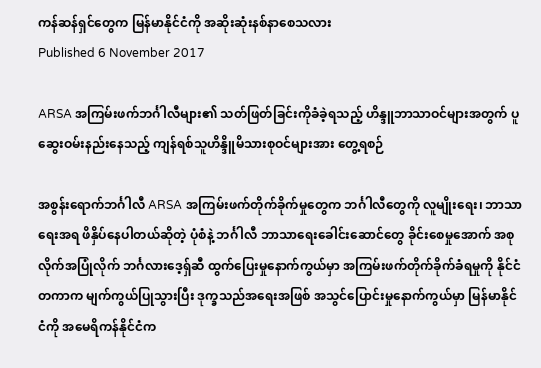ကန်ဆန်ရှင်တွေက မြန်မာနိုင်ငံကို အဆိုးဆုံးနစ်နာစေသလား
Published 6 November 2017

ARSA အကြမ်းဖက်ဘင်္ဂါလီများ၏ သတ်ဖြတ်ခြင်းကိုခံခဲ့ရသည့် ဟိန္ဒူဘာသာဝင်များအတွက် ပူဆွေးဝမ်းနည်းနေသည့် ကျန်ရစ်သူဟိန္ဒိူမိသားစုဝင်များအား တွေ့ရစဉ်

အစွန်းရောက်ဘင်္ဂါလီ ARSA အကြမ်းဖက်တိုက်ခိုက်မှုတွေက ဘင်္ဂါလီတွေကို လူမျိုးရေး၊ ဘာသာရေးအရ ဖိနှိပ်နေပါတယ်ဆိုတဲ့ ပုံစံနဲ့ ဘင်္ဂါလီ ဘာသာရေးခေါင်းဆောင်တွေ ခိုင်းစေမှုအောက် အစုလိုက်အပြုံလိုက် ဘင်္ဂလားဒေ့ရှ်ဆီ ထွက်ပြေးမှုနောက်ကွယ်မှာ အကြမ်းဖက်တိုက်ခိုက်ခံရမှုကို နိုင်ငံတကာက မျက်ကွယ်ပြုသွားပြီး ဒုက္ခသည်အရေးအဖြစ် အသွင်ပြောင်းမှုနောက်ကွယ်မှာ မြန်မာနိုင်ငံကို အမေရိကန်နိုင်ငံက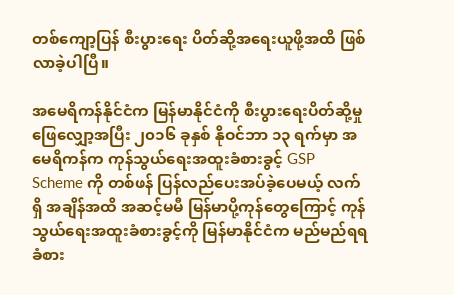တစ်ကျော့ပြန် စီးပွားရေး ပိတ်ဆို့အရေးယူဖို့အထိ ဖြစ်လာခဲ့ပါပြီ။

အမေရိကန်နိုင်ငံက မြန်မာနိုင်ငံကို စီးပွားရေးပိတ်ဆို့မှုဖြေလျှော့အပြီး ၂၀၁၆ ခုနှစ် နိုဝင်ဘာ ၁၃ ရက်မှာ အမေရိကန်က ကုန်သွယ်ရေးအထူးခံစားခွင့် GSP Scheme ကို တစ်ဖန် ပြန်လည်ပေးအပ်ခဲ့ပေမယ့် လက်ရှိ အချိန်အထိ အဆင့်မမီ မြန်မာပို့ကုန်တွေကြောင့် ကုန်သွယ်ရေးအထူးခံစားခွင့်ကို မြန်မာနိုင်ငံက မည်မည်ရရ ခံစား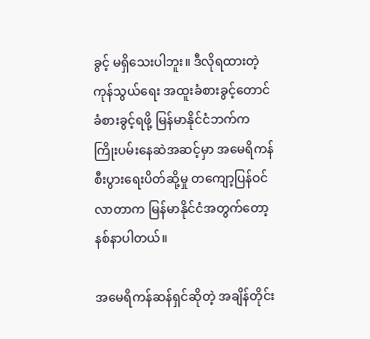ခွင့် မရှိသေးပါဘူး။ ဒီလိုရထားတဲ့ ကုန်သွယ်ရေး အထူးခံစားခွင့်တောင် ခံစားခွင့်ရဖို့ မြန်မာနိုင်ငံဘက်က ကြိုးပမ်းနေဆဲအဆင့်မှာ အမေရိကန်စီးပွားရေးပိတ်ဆို့မှု တကျော့ပြန်ဝင်လာတာက မြန်မာနိုင်ငံအတွက်တော့ နစ်နာပါတယ်။

အမေရိကန်ဆန်ရှင်ဆိုတဲ့ အချိန်တိုင်း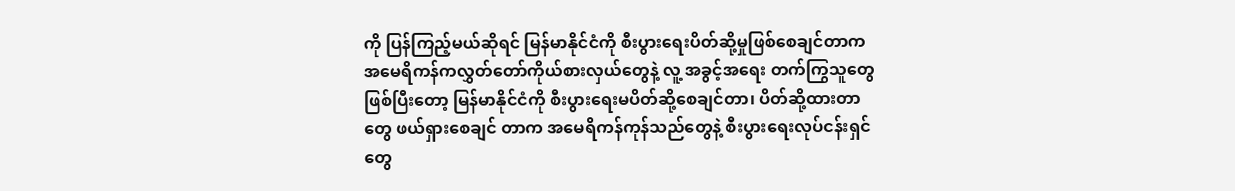ကို ပြန်ကြည့်မယ်ဆိုရင် မြန်မာနိုင်ငံကို စီးပွားရေးပိတ်ဆို့မှုဖြစ်စေချင်တာက အမေရိကန်ကလွှတ်တော်ကိုယ်စားလှယ်တွေနဲ့ လူ့ အခွင့်အရေး တက်ကြွသူတွေဖြစ်ပြီးတော့ မြန်မာနိုင်ငံကို စီးပွားရေးမပိတ်ဆို့စေချင်တာ၊ ပိတ်ဆို့ထားတာတွေ ဖယ်ရှားစေချင် တာက အမေရိကန်ကုန်သည်တွေနဲ့ စီးပွားရေးလုပ်ငန်းရှင်တွေ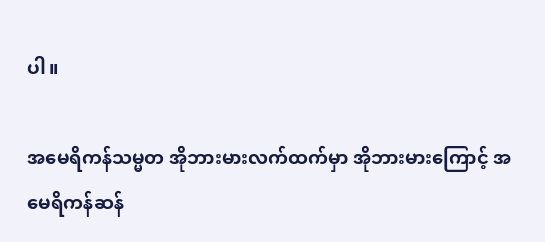ပါ။

အမေရိကန်သမ္မတ အိုဘားမားလက်ထက်မှာ အိုဘားမားကြောင့် အမေရိကန်ဆန်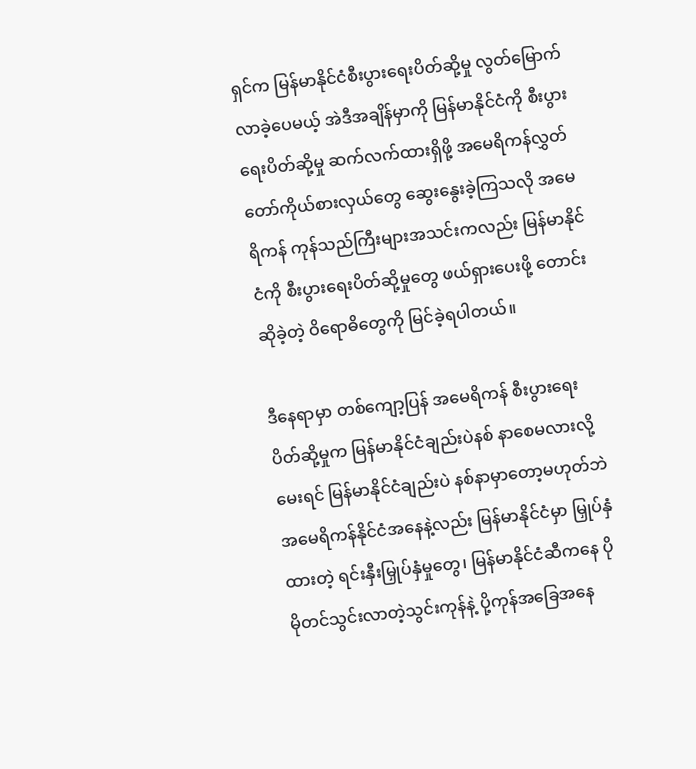ရှင်က မြန်မာနိုင်ငံစီးပွားရေးပိတ်ဆို့မှု လွတ်မြောက်လာခဲ့ပေမယ့် အဲဒီအချိန်မှာကို မြန်မာနိုင်ငံကို စီးပွားရေးပိတ်ဆို့မှု ဆက်လက်ထားရှိဖို့ အမေရိကန်လွှတ်တော်ကိုယ်စားလှယ်တွေ ဆွေးနွေးခဲ့ကြသလို အမေရိကန် ကုန်သည်ကြီးများအသင်းကလည်း မြန်မာနိုင်ငံကို စီးပွားရေးပိတ်ဆို့မှုတွေ ဖယ်ရှားပေးဖို့ တောင်းဆိုခဲ့တဲ့ ဝိရောဓိတွေကို မြင်ခဲ့ရပါတယ်။

ဒီနေရာမှာ တစ်ကျော့ပြန် အမေရိကန် စီးပွားရေးပိတ်ဆို့မှုက မြန်မာနိုင်ငံချည်းပဲနစ် နာစေမလားလို့မေးရင် မြန်မာနိုင်ငံချည်းပဲ နစ်နာမှာတော့မဟုတ်ဘဲ အမေရိကန်နိုင်ငံအနေနဲ့လည်း မြန်မာနိုင်ငံမှာ မြှုပ်နှံထားတဲ့ ရင်းနှီးမြှုပ်နှံမှုတွေ၊ မြန်မာနိုင်ငံဆီကနေ ပိုမိုတင်သွင်းလာတဲ့သွင်းကုန်နဲ့ ပို့ကုန်အခြေအနေ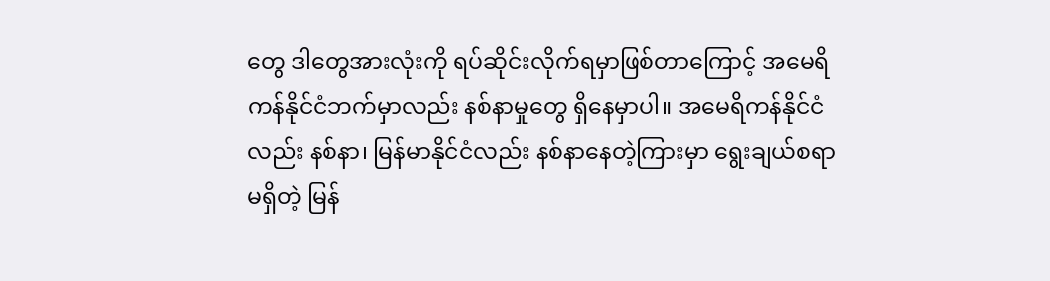တွေ ဒါတွေအားလုံးကို ရပ်ဆိုင်းလိုက်ရမှာဖြစ်တာကြောင့် အမေရိကန်နိုင်ငံဘက်မှာလည်း နစ်နာမှုတွေ ရှိနေမှာပါ။ အမေရိကန်နိုင်ငံလည်း နစ်နာ၊ မြန်မာနိုင်ငံလည်း နစ်နာနေတဲ့ကြားမှာ ရွေးချယ်စရာမရှိတဲ့ မြန်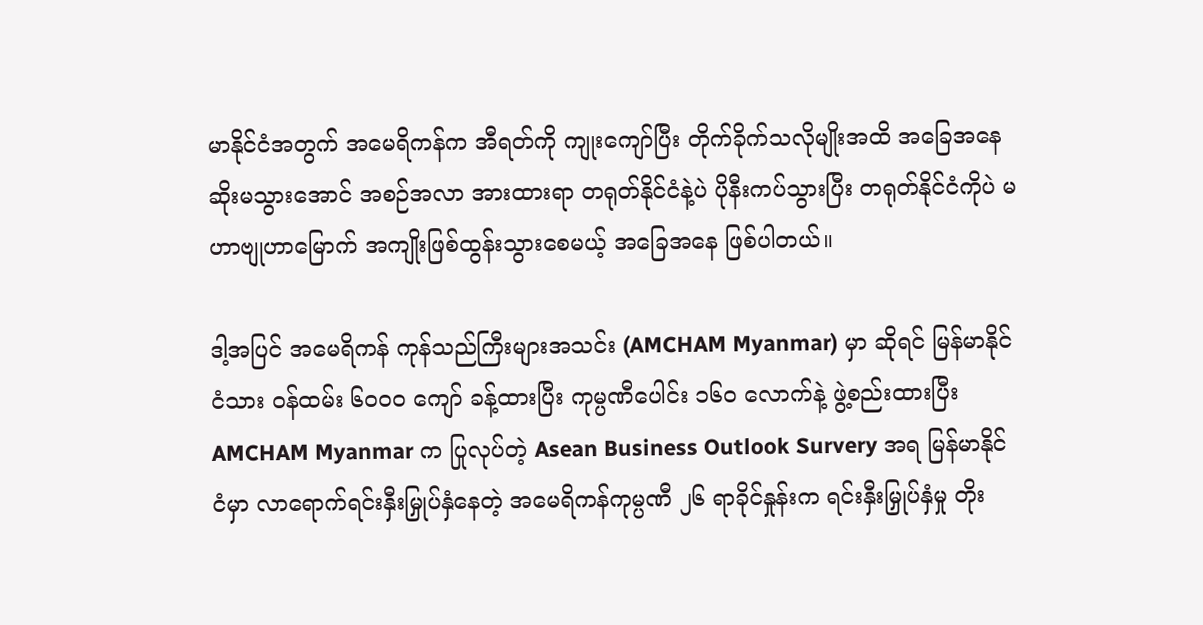မာနိုင်ငံအတွက် အမေရိကန်က အီရတ်ကို ကျုးကျော်ပြီး တိုက်ခိုက်သလိုမျိုးအထိ အခြေအနေဆိုးမသွားအောင် အစဉ်အလာ အားထားရာ တရုတ်နိုင်ငံနဲ့ပဲ ပိုနီးကပ်သွားပြီး တရုတ်နိုင်ငံကိုပဲ မဟာဗျုဟာမြောက် အကျိုးဖြစ်ထွန်းသွားစေမယ့် အခြေအနေ ဖြစ်ပါတယ်။

ဒါ့အပြင် အမေရိကန် ကုန်သည်ကြီးများအသင်း (AMCHAM Myanmar) မှာ ဆိုရင် မြန်မာနိုင်ငံသား ဝန်ထမ်း ၆၀၀၀ ကျော် ခန့်ထားပြီး ကုမ္ပဏီပေါင်း ၁၆၀ လောက်နဲ့ ဖွဲ့စည်းထားပြီး AMCHAM Myanmar က ပြုလုပ်တဲ့ Asean Business Outlook Survery အရ မြန်မာနိုင်ငံမှာ လာရောက်ရင်းနှီးမြှုပ်နှံနေတဲ့ အမေရိကန်ကုမ္ပဏီ ၂၆ ရာခိုင်နှုန်းက ရင်းနှီးမြှုပ်နှံမှု တိုး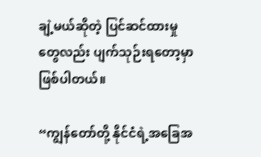ချဲ့မယ်ဆိုတဲ့ ပြင်ဆင်ထားမှုတွေလည်း ပျက်သုဉ်းရတော့မှာ ဖြစ်ပါတယ်။

“ကျွန်တော်တို့ နိုင်ငံရဲ့အခြေအ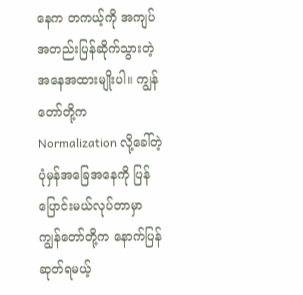နေက တကယ့်ကို အကျပ်အတည်းပြန်ဆိုက်သွားတဲ့ အနေအထားမျိုးပါ။ ကျွန်တော်တို့က Normalization လို့ခေါ်တဲ့ ပုံမှန်အခြေအနေကို ပြန်ပြောင်းမယ်လုပ်တာမှာ ကျွန်တော်တို့က နောက်ပြန်ဆုတ်ရမယ့်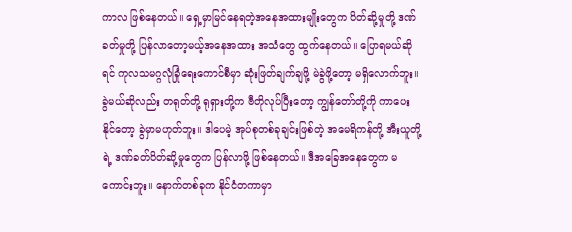ကာလ ဖြစ်နေတယ်။ ရှေ့မှာမြင်နေရတဲ့အနေအထားမျိုးတွေက ပိတ်ဆို့မှုတို့ ဒဏ်ခတ်မှုတို့ ပြန်လာတော့မယ့်အနေအထား အသံတွေ ထွက်နေတယ်။ ပြောရမယ်ဆိုရင် ကုလသမဂ္ဂလုံခြုံရေးကောင်စီမှာ ဆုံးဖြတ်ချက်ချဖို့ မဲခွဲဖို့တော့ မရှိလောက်ဘူး။ ခွဲမယ်ဆိုလည်း တရုတ်တို့ ရုရှားတို့က ဗီတိုလုပ်ပြီးတော့ ကျွန်တော်တို့ကို ကာပေးနိုင်တော့ ခွဲမှာမဟုတ်ဘူး။ ဒါပေမဲ့ အုပ်စုတစ်ခုချင်းဖြစ်တဲ့ အမေရိကန်တို့ အီးယူတို့ရဲ့ ဒဏ်ခတ်ပိတ်ဆို့မှုတွေက ပြန်လာဖို့ ဖြစ်နေတယ်။ ဒီအခြေအနေတွေက မကောင်းဘူး။ နောက်တစ်ခုက နိုင်ငံတကာမှာ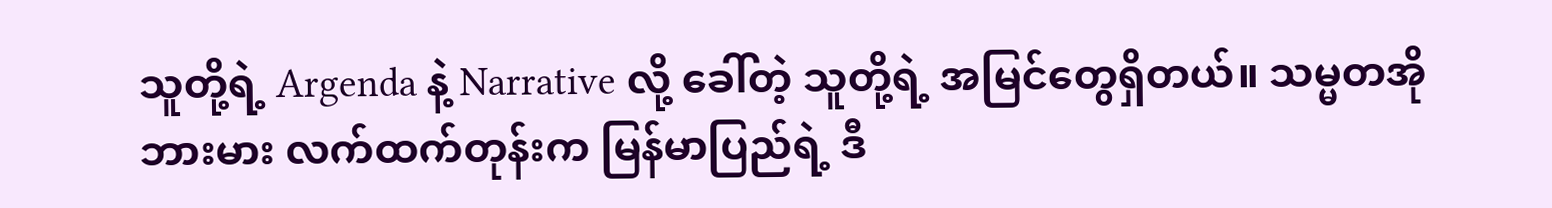သူတို့ရဲ့ Argenda နဲ့ Narrative လို့ ခေါ်တဲ့ သူတို့ရဲ့ အမြင်တွေရှိတယ်။ သမ္မတအိုဘားမား လက်ထက်တုန်းက မြန်မာပြည်ရဲ့ ဒီ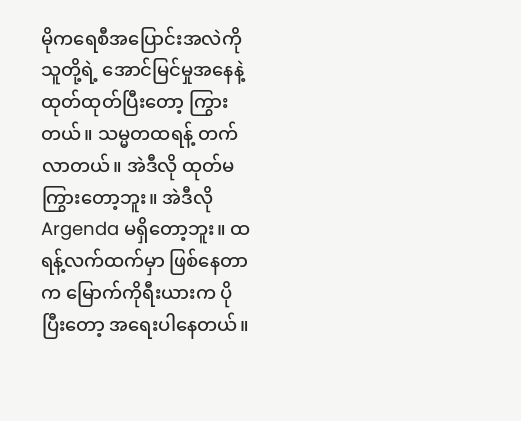မိုကရေစီအပြောင်းအလဲကို သူတို့ရဲ့ အောင်မြင်မှုအနေနဲ့ ထုတ်ထုတ်ပြီးတော့ ကြွားတယ်။ သမ္မတထရန့် တက်လာတယ်။ အဲဒီလို ထုတ်မကြွားတော့ဘူး။ အဲဒီလို Argenda မရှိတော့ဘူး။ ထရန့်လက်ထက်မှာ ဖြစ်နေတာက မြောက်ကိုရီးယားက ပိုပြီးတော့ အရေးပါနေတယ်။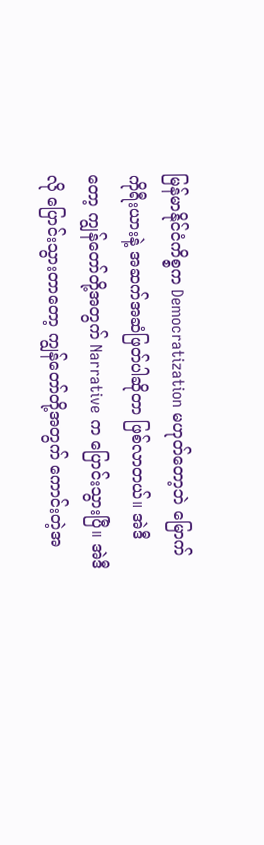မြန်မာနိုင်ငံကိစ္စက Democratization မဟုတ်တော့ဘဲ မြောက်ကိုရီးယားနဲ့ အဆက်အဆံဖြတ်ပါဆိုတာ ဖြစ်လာတယ်။ အဲဒီတော့ ကျွန်တော်တို့အတွက် Narrative က ပြောင်းသွားပြီ။ အဲဒီလို ပြောင်းသွားတာတော့ ကျွန်တော်တို့အတွက် ကောင်းတဲ့အ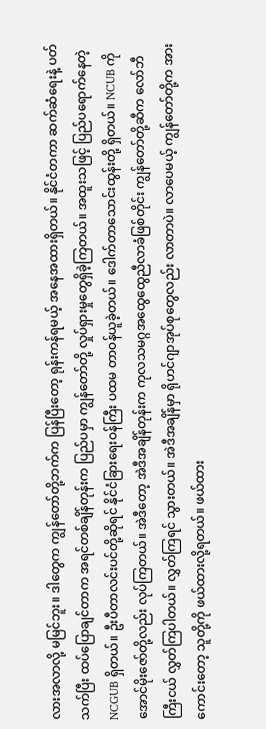လားအလာလို့ မမြင်ဘူး။ ဒါတွေက ကျွန်တော်တို့ဘက်က ပြန်ပြီးတော့ ရုန်းကန်ရမယ့် အနေအထားရှိတယ်။ နိုင်ငံတကာ ဆက်ဆံရေးနဲ့ ပတ်သက်ပြီး ထပ်ပြောချင်တာက အရင်တစ်ချိန်တုန်းက ပြည်ပမှာ ကျွန်တော်တို့ လှုပ်ရှားမှုတွေရှိခဲ့ကြတယ်။ အထူးသဖြင့် ပြည်ပရောက်နေတဲ့  NCGUB ရှိတယ်။ ဦးပီတာလင်းပင်တို့ဆိုရင် နိုင်ငံခြားရေးဝန်ကြီး ပထမ တာဝန်ယူခဲ့တယ်။ ဒေါက်တာသောင်းထွန်းတို့ ရှိတယ်။ NCUB ကိုအောင်မိုးဇော်တို့လည်း လုပ်ကြတယ်။ အဲဒီတော့ အဲဒီအချိန်တုန်းက ကုလသမဂ္ဂအထွေထွေညီလာခံဖြစ်တိုင်း ကျွန်တော်တို့ဆီက လော်ဘီကြီးငယ် လွှတ်ကြပါတယ်။ လွှတ်ကြရင် သွားတယ်။ အဲဒီအချိန်မှာ ရိုဟင်ဂျာအုပ်စုတွေလည်း လာတာပဲ။ လာပေမယ့် ကျွန်တော်တို့က အားကောင်းတော့ သူတို့ကို ဖယ်ထားလို့ရတယ်။ ဖယ်ထား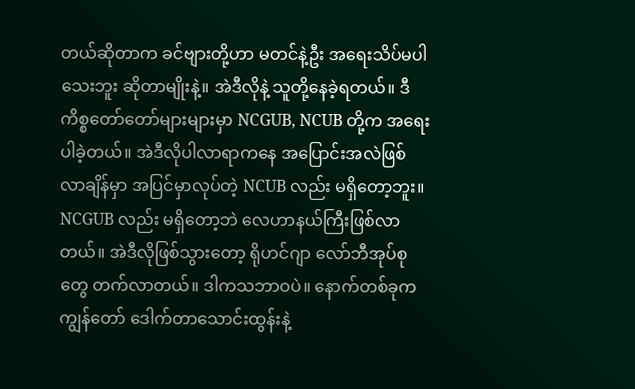တယ်ဆိုတာက ခင်ဗျားတို့ဟာ မတင်နဲ့ဦး အရေးသိပ်မပါသေးဘူး ဆိုတာမျိုးနဲ့။ အဲဒီလိုနဲ့ သူတို့နေခဲ့ရတယ်။ ဒီကိစ္စတော်တော်များများမှာ NCGUB, NCUB တို့က အရေးပါခဲ့တယ်။ အဲဒီလိုပါလာရာကနေ အပြောင်းအလဲဖြစ်လာချိန်မှာ အပြင်မှာလုပ်တဲ့ NCUB လည်း မရှိတော့ဘူး။ NCGUB လည်း မရှိတော့ဘဲ လေဟာနယ်ကြီးဖြစ်လာတယ်။ အဲဒီလိုဖြစ်သွားတော့ ရိုဟင်ဂျာ လော်ဘီအုပ်စုတွေ တက်လာတယ်။ ဒါကသဘာဝပဲ။ နောက်တစ်ခုက ကျွန်တော် ဒေါက်တာသောင်းထွန်းနဲ့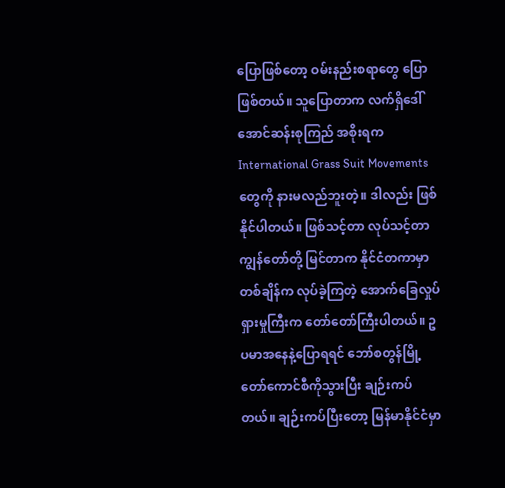ပြောဖြစ်တော့ ဝမ်းနည်းစရာတွေ ပြောဖြစ်တယ်။ သူပြောတာက လက်ရှိဒေါ်အောင်ဆန်းစုကြည် အစိုးရက International Grass Suit Movements တွေကို နားမလည်ဘူးတဲ့။ ဒါလည်း ဖြစ်နိုင်ပါတယ်။ ဖြစ်သင့်တာ လုပ်သင့်တာ ကျွန်တော်တို့ မြင်တာက နိုင်ငံတကာမှာ တစ်ချိန်က လုပ်ခဲ့ကြတဲ့ အောက်ခြေလှုပ်ရှားမှုကြီးက တော်တော်ကြီးပါတယ်။ ဥပမာအနေနဲ့ပြောရရင် ဘော်စတွန်မြို့တော်ကောင်စီကိုသွားပြီး ချဉ်းကပ်တယ်။ ချဉ်းကပ်ပြီးတော့ မြန်မာနိုင်ငံမှာ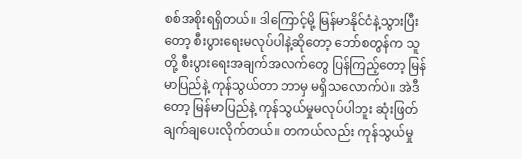စစ်အစိုးရရှိတယ်။ ဒါကြောင့်မို့ မြန်မာနိုင်ငံနဲ့သွားပြီးတော့ စီးပွားရေးမလုပ်ပါနဲ့ဆိုတော့ ဘော်စတွန်က သူတို့ စီးပွားရေးအချက်အလက်တွေ ပြန်ကြည့်တော့ မြန်မာပြည်နဲ့ ကုန်သွယ်တာ ဘာမှ မရှိသလောက်ပဲ။ အဲဒီတော့ မြန်မာပြည်နဲ့ ကုန်သွယ်မှုမလုပ်ပါဘူး ဆုံးဖြတ်ချက်ချပေးလိုက်တယ်။ တကယ်လည်း ကုန်သွယ်မှု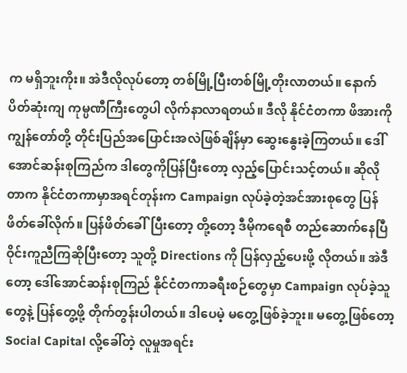က မရှိဘူးကိုး။ အဲဒီလိုလုပ်တော့ တစ်မြို့ပြီးတစ်မြို့တိုးလာတယ်။ နောက်ပိတ်ဆုံးကျ ကုမ္ပဏီကြီးတွေပါ လိုက်နာလာရတယ်။ ဒီလို နိုင်ငံတကာ ဖိအားကို ကျွန်တော်တို့ တိုင်းပြည်အပြောင်းအလဲဖြစ်ချိန်မှာ ဆွေးနွေးခဲ့ကြတယ်။ ဒေါ်အောင်ဆန်းစုကြည်က ဒါတွေကိုပြန်ပြီးတော့ လှည့်ပြောင်းသင့်တယ်။ ဆိုလိုတာက နိုင်ငံတကာမှာအရင်တုန်းက Campaign လုပ်ခဲ့တဲ့အင်အားစုတွေ ပြန်ဖိတ်ခေါ်လိုက်။ ပြန်ဖိတ်ခေါ်ပြီးတော့ တို့တော့ ဒီမိုကရေစီ တည်ဆောက်နေပြီ ဝိုင်းကူညီကြဆိုပြီးတော့ သူတို့ Directions ကို ပြန်လှည့်ပေးဖို့ လိုတယ်။ အဲဒီတော့ ဒေါ်အောင်ဆန်းစုကြည် နိုင်ငံတကာခရီးစဉ်တွေမှာ Campaign လုပ်ခဲ့သူတွေနဲ့ ပြန်တွေ့ဖို့ တိုက်တွန်းပါတယ်။ ဒါပေမဲ့ မတွေ့ဖြစ်ခဲ့ဘူး။ မတွေ့ဖြစ်တော့ Social Capital လို့ခေါ်တဲ့ လူမှုအရင်း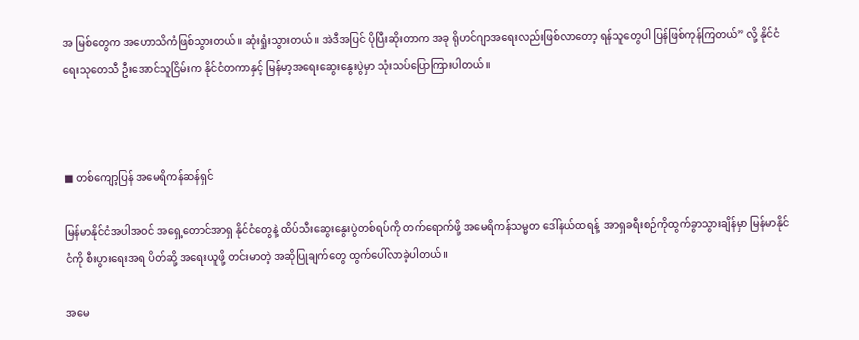အ မြစ်တွေက အဟောသိကံဖြစ်သွားတယ်။ ဆုံးရှုံးသွားတယ်။ အဲဒီအပြင် ပိုပြီးဆိုးတာက အခု ရိုဟင်ဂျာအရေးလည်းဖြစ်လာတော့ ရန်သူတွေပါ ပြန်ဖြစ်ကုန်ကြတယ်” လို့ နိုင်ငံရေးသုတေသီ ဦးအောင်သူငြိမ်းက နိုင်ငံတကာနှင့် မြန်မာ့အရေးဆွေးနွေးပွဲမှာ သုံးသပ်ပြောကြားပါတယ်။



■ တစ်ကျော့ပြန် အမေရိကန်ဆန်ရှင်

မြန်မာနိုင်ငံအပါအဝင် အရှေ့တောင်အာရှ နိုင်ငံတွေနဲ့ ထိပ်သီးဆွေးနွေးပွဲတစ်ရပ်ကို တက်ရောက်ဖို့ အမေရိကန်သမ္မတ ဒေါ်နယ်ထရန့်  အာရှခရီးစဉ်ကိုထွက်ခွာသွားချိန်မှာ မြန်မာနိုင်ငံကို စီးပွားရေးအရ ပိတ်ဆို့ အရေးယူဖို့ တင်းမာတဲ့ အဆိုပြုချက်တွေ ထွက်ပေါ်လာခဲ့ပါတယ်။

အမေ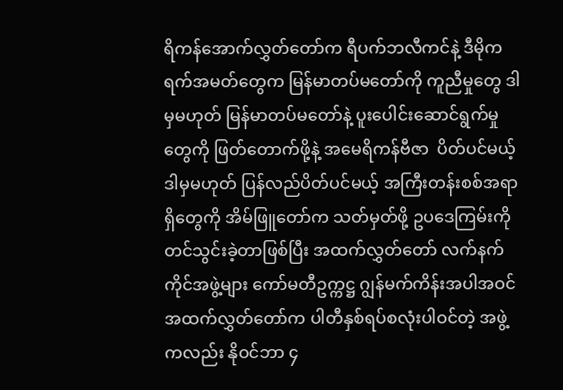ရိကန်အောက်လွှတ်တော်က ရီပက်ဘလီကင်နဲ့ ဒီမိုကရက်အမတ်တွေက မြန်မာတပ်မတော်ကို ကူညီမှုတွေ ဒါမှမဟုတ် မြန်မာတပ်မတော်နဲ့ ပူးပေါင်းဆောင်ရွက်မှုတွေကို ဖြတ်တောက်ဖို့နဲ့ အမေရိကန်ဗီဇာ  ပိတ်ပင်မယ့် ဒါမှမဟုတ် ပြန်လည်ပိတ်ပင်မယ့် အကြီးတန်းစစ်အရာရှိတွေကို အိမ်ဖြူတော်က သတ်မှတ်ဖို့ ဥပဒေကြမ်းကို တင်သွင်းခဲ့တာဖြစ်ပြီး အထက်လွှတ်တော် လက်နက်ကိုင်အဖွဲ့များ ကော်မတီဥက္ကဋ္ဌ ဂျွန်မက်ကိန်းအပါအဝင် အထက်လွှတ်တော်က ပါတီနှစ်ရပ်စလုံးပါဝင်တဲ့ အဖွဲ့ကလည်း နိုဝင်ဘာ ၄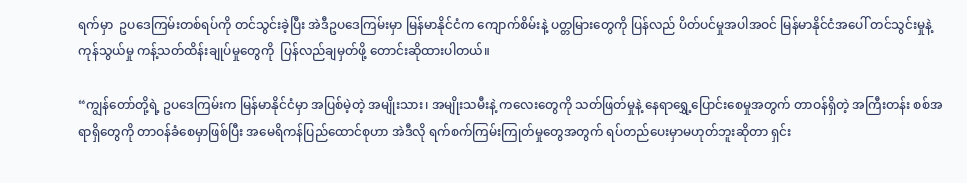ရက်မှာ  ဥပဒေကြမ်းတစ်ရပ်ကို တင်သွင်းခဲ့ပြီး အဲဒီဥပဒေကြမ်းမှာ မြန်မာနိုင်ငံက ကျောက်စိမ်းနဲ့ ပတ္တမြားတွေကို ပြန်လည် ပိတ်ပင်မှုအပါအဝင် မြန်မာနိုင်ငံအပေါ် တင်သွင်းမှုနဲ့ ကုန်သွယ်မှု ကန့်သတ်ထိန်းချုပ်မှုတွေကို  ပြန်လည်ချမှတ်ဖို့ တောင်းဆိုထားပါတယ်။

“ကျွန်တော်တို့ရဲ့ ဥပဒေကြမ်းက မြန်မာနိုင်ငံမှာ အပြစ်မဲ့တဲ့ အမျိုးသား၊ အမျိုးသမီးနဲ့ ကလေးတွေကို သတ်ဖြတ်မှုနဲ့ နေရာရွှေ့ပြောင်းစေမှုအတွက် တာဝန်ရှိတဲ့ အကြီးတန်း စစ်အရာရှိတွေကို တာဝန်ခံစေမှာဖြစ်ပြီး အမေရိကန်ပြည်ထောင်စုဟာ အဲဒီလို ရက်စက်ကြမ်းကြုတ်မှုတွေအတွက် ရပ်တည်ပေးမှာမဟုတ်ဘူးဆိုတာ ရှင်း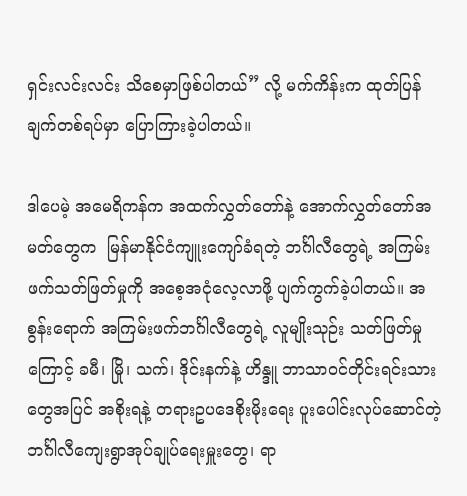ရှင်းလင်းလင်း သိစေမှာဖြစ်ပါတယ်” လို့ မက်ကိန်းက ထုတ်ပြန်ချက်တစ်ရပ်မှာ ပြောကြားခဲ့ပါတယ်။

ဒါပေမဲ့ အမေရိကန်က အထက်လွှတ်တော်နဲ့ အောက်လွှတ်တော်အမတ်တွေက  မြန်မာနိုင်ငံကျူးကျော်ခံရတဲ့ ဘင်္ဂါလီတွေရဲ့ အကြမ်းဖက်သတ်ဖြတ်မှုကို အစေ့အငုံလေ့လာဖို့ ပျက်ကွက်ခဲ့ပါတယ်။ အစွန်းရောက် အကြမ်းဖက်ဘင်္ဂါလီတွေရဲ့ လူမျိုးသုဉ်း သတ်ဖြတ်မှုကြောင့် ခမီ၊ မြို၊ သက်၊ ဒိုင်းနက်နဲ့ ဟိန္ဒူ ဘာသာဝင်တိုင်းရင်းသားတွေအပြင် အစိုးရနဲ့ တရားဥပဒေစိုးမိုးရေး ပူးပေါင်းလုပ်ဆောင်တဲ့ ဘင်္ဂါလီကျေးရွာအုပ်ချုပ်ရေးမှူးတွေ၊ ရာ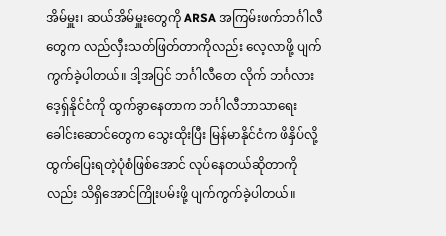အိမ်မှူး၊ ဆယ်အိမ်မှူးတွေကို ARSA အကြမ်းဖက်ဘင်္ဂါလီတွေက လည်လှီးသတ်ဖြတ်တာကိုလည်း လေ့လာဖို့ ပျက်ကွက်ခဲ့ပါတယ်။ ဒါ့အပြင် ဘင်္ဂါလီတေ လိုက် ဘင်္ဂလားဒေ့ရှ်နိုင်ငံကို ထွက်ခွာနေတာက ဘင်္ဂါလီဘာသာရေးခေါင်းဆောင်တွေက သွေးထိုးပြီး မြန်မာနိုင်ငံက ဖိနှိပ်လို့ ထွက်ပြေးရတဲ့ပုံစံဖြစ်အောင် လုပ်နေတယ်ဆိုတာကိုလည်း သိရှိအောင်ကြိုးပမ်းဖို့ ပျက်ကွက်ခဲ့ပါတယ်။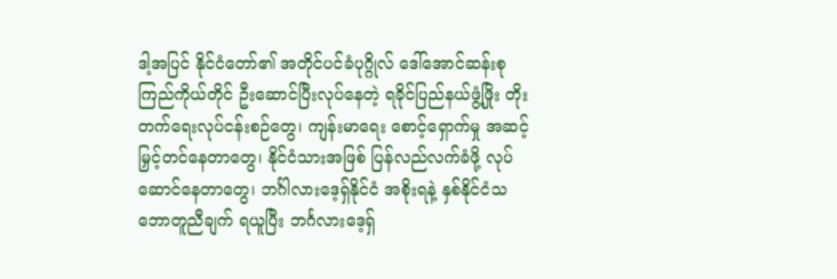ဒါ့အပြင် နိုင်ငံတော်၏ အတိုင်ပင်ခံပုဂ္ဂိုလ် ဒေါ်အောင်ဆန်းစုကြည်ကိုယ်တိုင် ဦးဆောင်ပြီးလုပ်နေတဲ့ ရခိုင်ပြည်နယ်ဖွံ့ဖြိုး တိုးတက်ရေးလုပ်ငန်းစဉ်တွေ၊ ကျန်းမာရေး စောင့်ရှောက်မှု အဆင့်မြှင့်တင်နေတာတွေ၊ နိုင်ငံသားအဖြစ် ပြန်လည်လက်ခံဖို့ လုပ်ဆောင်နေတာတွေ၊ ဘင်္ဂါလားဒေ့ရှ်နိုင်ငံ အစိုးရနဲ့ နှစ်နိုင်ငံသဘောတူညီချက် ရယူပြီး ဘင်္ဂလားဒေ့ရှ်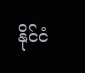နိုင်ငံ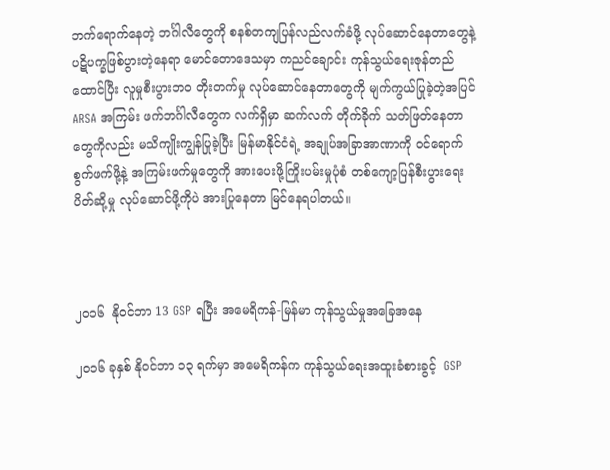ဘက်ရောက်နေတဲ့ ဘင်္ဂါလီတွေကို စနစ်တကျပြန်လည်လက်ခံဖို့ လုပ်ဆောင်နေတာတွေနဲ့ ပဋိပက္ခဖြစ်ပွားတဲ့နေရာ မောင်တောဒေသမှာ ကညင်ချောင်း ကုန်သွယ်ရေးဇုန်တည်ထောင်ပြီး လူမှုစီးပွားဘ၀ တိုးတက်မှု လုပ်ဆောင်နေတာတွေကို မျက်ကွယ်ပြုခဲ့တဲ့အပြင် ARSA အကြမ်း ဖက်ဘင်္ဂါလီတွေက လက်ရှိမှာ ဆက်လက် တိုက်ခိုက် သတ်ဖြတ်နေတာတွေကိုလည်း မသိကျိုးကျွန်ပြုခဲ့ပြီး မြန်မာနိုင်ငံရဲ့ အချုပ်အခြာအာဏာကို ဝင်ရောက်စွက်ဖက်ဖို့နဲ့ အကြမ်းဖက်မှုတွေကို အားပေးဖို့ကြိုးပမ်းမှုပုံစံ တစ်ကျော့ပြန်စီးပွားရေး ပိတ်ဆို့မှု လုပ်ဆောင်ဖို့ကိုပဲ အားပြုနေတာ မြင်နေရပါတယ်။



၂၀၁၆  နိုဝင်ဘာ 13 GSP ရပြီး အမေရိကန်-မြန်မာ ကုန်သွယ်မှုအခြေအနေ

၂၀၁၆ ခုနှစ် နိုဝင်ဘာ ၁၃ ရက်မှာ အမေရိကန်က ကုန်သွယ်ရေးအထူးခံစားခွင့်  GSP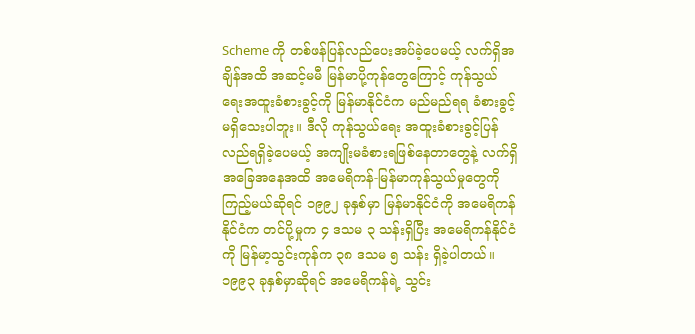Scheme ကို တစ်ဖန်ပြန်လည်ပေးအပ်ခဲ့ပေမယ့် လက်ရှိအချိန်အထိ အဆင့်မမီ မြန်မာပို့ကုန်တွေကြောင့် ကုန်သွယ်ရေးအထူးခံစားခွင့်ကို မြန်မာနိုင်ငံက မည်မည်ရရ ခံစားခွင့်မရှိသေးပါဘူး။ ဒီလို ကုန်သွယ်ရေး အထူးခံစားခွင့်ပြန်လည်ရရှိခဲ့ပေမယ့် အကျိုးမခံစားရဖြစ်နေတာတွေနဲ့ လက်ရှိအခြေအနေအထိ အမေရိကန်-မြန်မာကုန်သွယ်မှုတွေကိုကြည့်မယ်ဆိုရင် ၁၉၉၂ ခုနှစ်မှာ မြန်မာနိုင်ငံကို အမေရိကန်နိုင်ငံက တင်ပို့မှုက ၄ ဒသမ ၃ သန်းရှိပြီး အမေရိကန်နိုင်ငံကို မြန်မာ့သွင်းကုန်က ၃၈ ဒသမ ၅ သန်း ရှိခဲ့ပါတယ်။ ၁၉၉၃ ခုနှစ်မှာဆိုရင် အမေရိကန်ရဲ့ သွင်း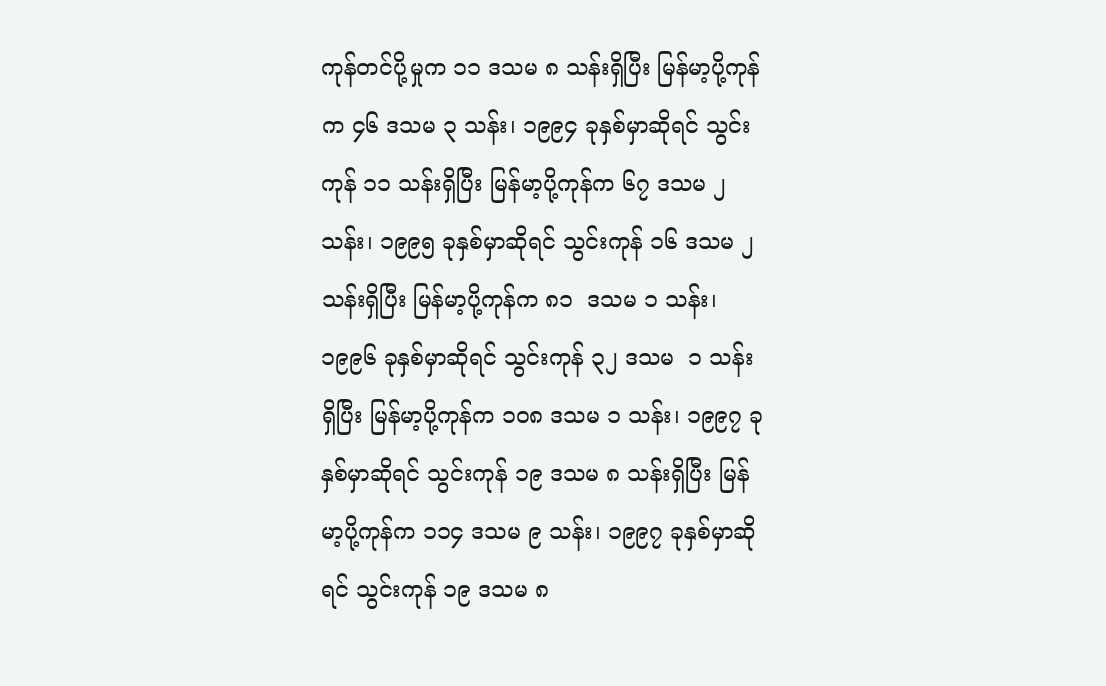ကုန်တင်ပို့မှုက ၁၁ ဒသမ ၈ သန်းရှိပြီး မြန်မာ့ပို့ကုန်က ၄၆ ဒသမ ၃ သန်း၊ ၁၉၉၄ ခုနှစ်မှာဆိုရင် သွင်းကုန် ၁၁ သန်းရှိပြီး မြန်မာ့ပို့ကုန်က ၆၇ ဒသမ ၂ သန်း၊ ၁၉၉၅ ခုနှစ်မှာဆိုရင် သွင်းကုန် ၁၆ ဒသမ ၂ သန်းရှိပြီး မြန်မာ့ပို့ကုန်က ၈၁  ဒသမ ၁ သန်း၊ ၁၉၉၆ ခုနှစ်မှာဆိုရင် သွင်းကုန် ၃၂ ဒသမ  ၁ သန်း ရှိပြီး မြန်မာ့ပို့ကုန်က ၁၀၈ ဒသမ ၁ သန်း၊ ၁၉၉၇ ခုနှစ်မှာဆိုရင် သွင်းကုန် ၁၉ ဒသမ ၈ သန်းရှိပြီး မြန်မာ့ပို့ကုန်က ၁၁၄ ဒသမ ၉ သန်း၊ ၁၉၉၇ ခုနှစ်မှာဆိုရင် သွင်းကုန် ၁၉ ဒသမ ၈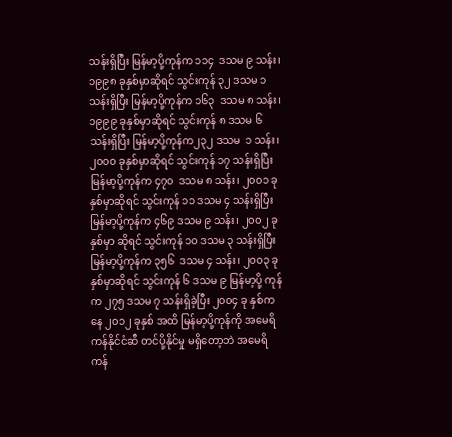သန်းရှိပြီး မြန်မာ့ပို့ကုန်က ၁၁၄  ဒသမ ၉ သန်း၊ ၁၉၉၈ ခုနှစ်မှာဆိုရင် သွင်းကုန် ၃၂ ဒသမ ၁ သန်းရှိပြီး မြန်မာ့ပို့ကုန်က ၁၆၃  ဒသမ ၈ သန်း၊ ၁၉၉၉ ခုနှစ်မှာဆိုရင် သွင်းကုန် ၈ ဒသမ ၆ သန်းရှိပြီး မြန်မာ့ပို့ကုန်က၂၃၂ ဒသမ  ၁ သန်း၊ ၂၀၀၀ ခုနှစ်မှာဆိုရင် သွင်းကုန် ၁၇ သန်းရှိပြီး မြန်မာ့ပို့ကုန်က ၄၇၀  ဒသမ ၈ သန်း၊ ၂၀၀၁ ခုနှစ်မှာဆိုရင် သွင်းကုန် ၁၁ ဒသမ ၄ သန်းရှိပြီး မြန်မာ့ပို့ကုန်က ၄၆၉ ဒသမ ၉ သန်း၊ ၂၀၀၂ ခုနှစ်မှာ ဆိုရင် သွင်းကုန် ၁၀ ဒသမ ၃ သန်းရှိပြီး မြန်မာ့ပို့ကုန်က ၃၅၆  ဒသမ ၄ သန်း၊ ၂၀၀၃ ခု နှစ်မှာဆိုရင် သွင်းကုန် ၆ ဒသမ ၉ မြန်မာ့ပို့ ကုန်က ၂၇၅ ဒသမ ၇ သန်းရှိခဲ့ပြီး ၂၀၀၄ ခု နှစ်ကနေ ၂၀၁၂ ခုနှစ် အထိ မြန်မာ့ပို့ကုန်ကို အမေရိကန်နိုင်ငံဆီ တင်ပို့နိုင်မှု မရှိတော့ဘဲ အမေရိကန်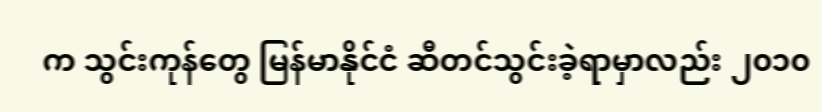က သွင်းကုန်တွေ မြန်မာနိုင်ငံ ဆီတင်သွင်းခဲ့ရာမှာလည်း ၂၀၁၀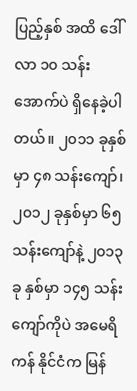ပြည့်နှစ် အထိ ဒေါ်လာ ၁၀ သန်းအောက်ပဲ ရှိနေခဲ့ပါတယ်။ ၂၀၁၁ ခုနှစ်မှာ ၄၈ သန်းကျော်၊ ၂၀၁၂ ခုနှစ်မှာ ၆၅ သန်းကျော်နဲ့ ၂၀၁၃ ခု နှစ်မှာ ၁၄၅ သန်းကျော်ကိုပဲ အမေရိကန် နိုင်ငံက မြန်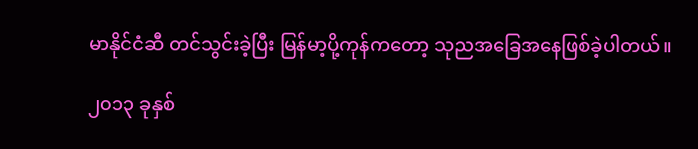မာနိုင်ငံဆီ တင်သွင်းခဲ့ပြီး မြန်မာ့ပို့ကုန်ကတော့ သုညအခြေအနေဖြစ်ခဲ့ပါတယ်။

၂၀၁၃ ခုနှစ်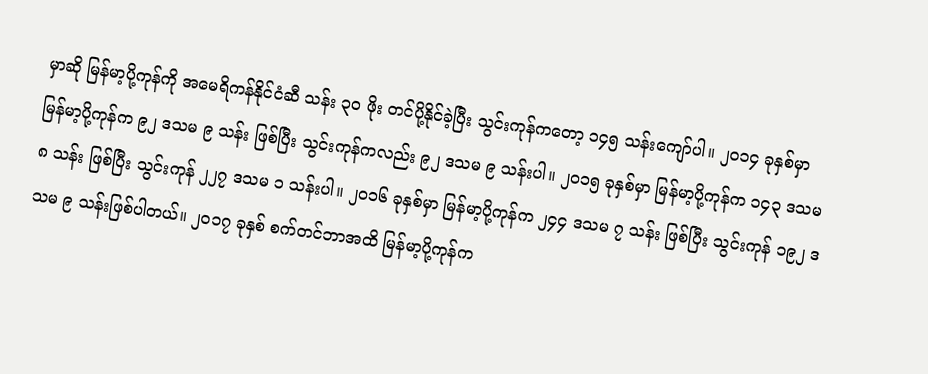မှာဆို မြန်မာ့ပို့ကုန်ကို အမေရိကန်နိုင်ငံဆီ သန်း ၃၀ ဖိုး တင်ပို့နိုင်ခဲ့ပြီး သွင်းကုန်ကတော့ ၁၄၅ သန်းကျော်ပါ။ ၂၀၁၄ ခုနှစ်မှာ မြန်မာ့ပို့ကုန်က ၉၂ ဒသမ ၉ သန်း ဖြစ်ပြီး သွင်းကုန်ကလည်း ၉၂ ဒသမ ၉ သန်းပါ။ ၂၀၁၅ ခုနှစ်မှာ မြန်မာ့ပို့ကုန်က ၁၄၃ ဒသမ ၈ သန်း ဖြစ်ပြီး သွင်းကုန် ၂၂၇ ဒသမ ၁ သန်းပါ။ ၂၀၁၆ ခုနှစ်မှာ မြန်မာ့ပို့ကုန်က ၂၄၄ ဒသမ ၇ သန်း ဖြစ်ပြီး သွင်းကုန် ၁၉၂ ဒသမ ၉ သန်းဖြစ်ပါတယ်။ ၂၀၁၇ ခုနှစ် စက်တင်ဘာအထိ မြန်မာ့ပို့ကုန်က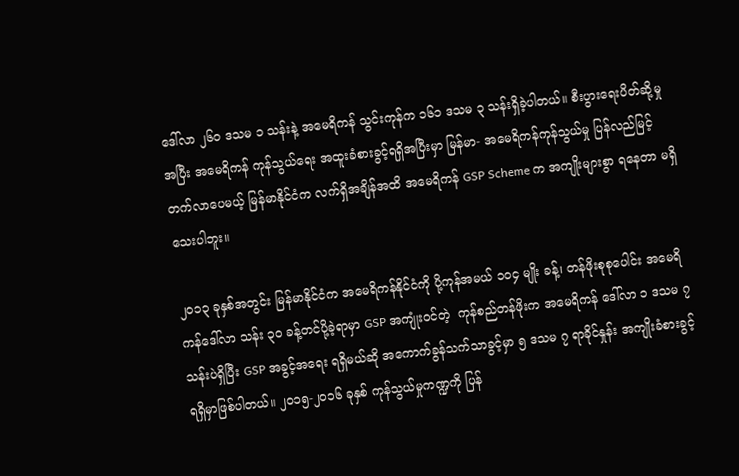ဒေါ်လာ ၂၆၀ ဒသမ ၁ သန်းနဲ့ အမေရိကန် သွင်းကုန်က ၁၆၁ ဒသမ ၃ သန်းရှိခဲ့ပါတယ်။ စီးပွားရေးပိတ်ဆို့မှုအပြီး အမေရိကန် ကုန်သွယ်ရေး အထူးခံစားခွင့်ရရှိအပြီးမှာ မြန်မာ- အမေရိကန်ကုန်သွယ်မှု ပြန်လည်မြင့်တက်လာပေမယ့် မြန်မာနိုင်ငံက လက်ရှိအချိန်အထိ အမေရိကန် GSP Scheme က အကျိုးများစွာ ရနေတာ မရှိသေးပါဘူး။

၂၀၁၃ ခုနှစ်အတွင်း မြန်မာနိုင်ငံက အမေရိကန်နိုင်ငံကို ပို့ကုန်အမယ် ၁၀၄ မျိုး ခန့်၊ တန်ဖိုးစုစုပေါင်း အမေရိကန်ဒေါ်လာ သန်း ၃၀ ခန့်တင်ပို့ခဲ့ရာမှာ GSP အကျုံးဝင်တဲ့  ကုန်စည်တန်ဖိုးက အမေရိကန် ဒေါ်လာ ၁ ဒသမ ၇ သန်းပဲရှိပြီး GSP အခွင့်အရေး ရရှိမယ်ဆို အကောက်ခွန်သက်သာခွင့်မှာ ၅ ဒသမ ၇ ရာခိုင်နှုန်း အကျိုးခံစားခွင့်ရရှိမှာဖြစ်ပါတယ်။ ၂၀၁၅-၂၀၁၆ ခုနှစ် ကုန်သွယ်မှုကဏ္ဍကို ပြန်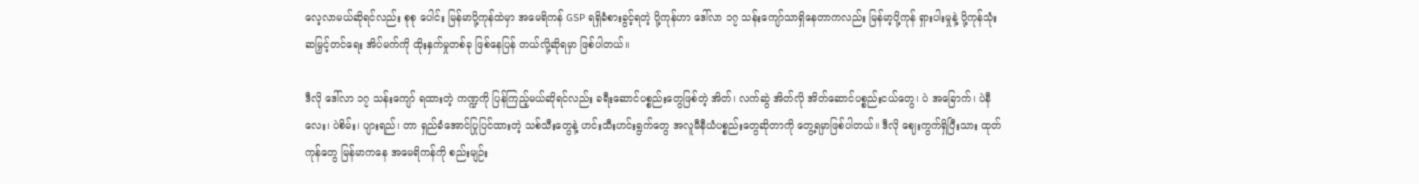လေ့လာမယ်ဆိုရင်လည်း စုစု ပေါင်း မြန်မာပို့ကုန်ထဲမှာ အမေရိကန် GSP ရရှိခံစားခွင့်ရတဲ့ ပို့ကုန်ဟာ ဒေါ်လာ ၁၇ သန်းကျော်သာရှိနေတာကလည်း မြန်မာ့ပို့ကုန် ရှားပါးမှုနဲ့ ပို့ကုန်သုံးဆမြှင့်တင်ရေး အိပ်မက်ကို ထိုးနှက်မှုတစ်ခု ဖြစ်နေပြန် တယ်လို့ဆိုရမှာ ဖြစ်ပါတယ်။

ဒီလို ဒေါ်လာ ၁၇ သန်းကျော် ရထားတဲ့ ကဏ္ဍကို ပြန်ကြည့်မယ်ဆိုရင်လည်း ခရီးဆောင်ပစ္စည်းတွေဖြစ်တဲ့ အိတ်၊ လက်ဆွဲ အိတ်လို အိတ်ဆောင်ပစ္စည်းငယ်တွေ၊ ပဲ အခြောက်၊ ပဲနီလေး၊ ပဲစိမ်း၊ ပျားရည်၊ တာ ရှည်ခံအောင်ပြုပြင်ထားတဲ့ သစ်သီးတွေနဲ့ ဟင်းသီးဟင်းရွက်တွေ အလူမီနီယံပစ္စည်းတွေဆိုတာကို တွေ့ရမှာဖြစ်ပါတယ်။ ဒီလို ဈေးကွက်ရှိပြီးသား ထုတ်ကုန်တွေ မြန်မာကနေ အမေရိကန်ကို စည်းမျဉ်း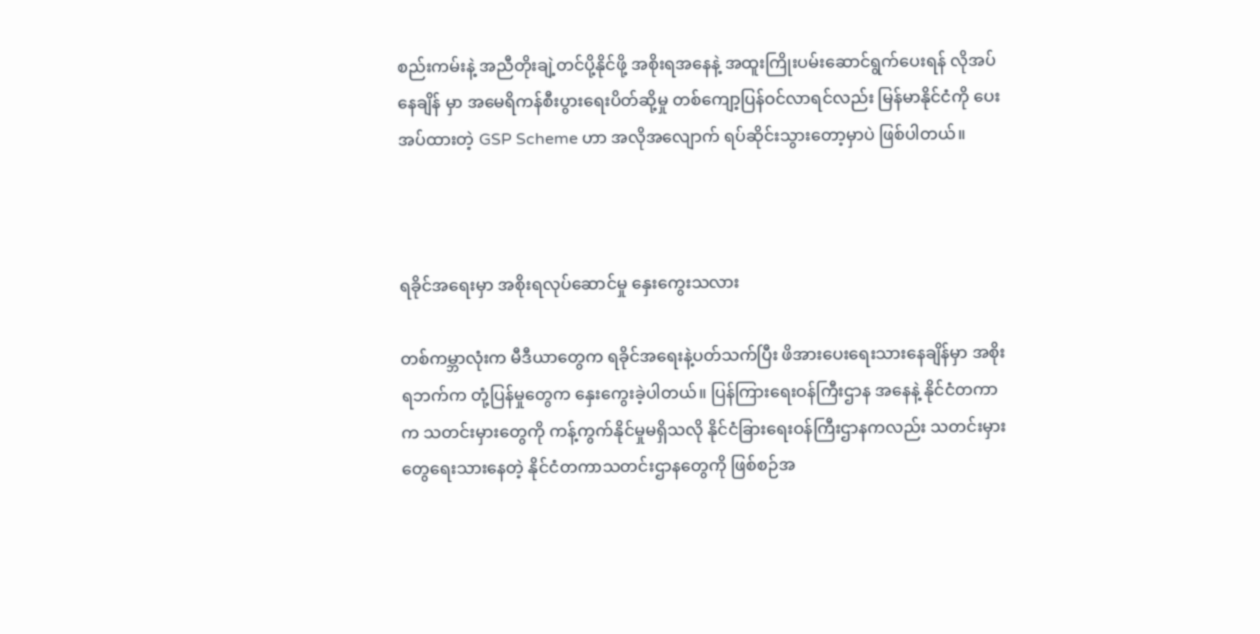စည်းကမ်းနဲ့ အညီတိုးချဲ့တင်ပို့နိုင်ဖို့ အစိုးရအနေနဲ့ အထူးကြိုးပမ်းဆောင်ရွက်ပေးရန် လိုအပ်နေချိန် မှာ အမေရိကန်စီးပွားရေးပိတ်ဆို့မှု တစ်ကျော့ပြန်ဝင်လာရင်လည်း မြန်မာနိုင်ငံကို ပေးအပ်ထားတဲ့ GSP Scheme ဟာ အလိုအလျောက် ရပ်ဆိုင်းသွားတော့မှာပဲ ဖြစ်ပါတယ်။



ရခိုင်အရေးမှာ အစိုးရလုပ်ဆောင်မှု နှေးကွေးသလား

တစ်ကမ္ဘာလုံးက မီဒီယာတွေက ရခိုင်အရေးနဲ့ပတ်သက်ပြီး ဖိအားပေးရေးသားနေချိန်မှာ အစိုးရဘက်က တုံ့ပြန်မှုတွေက နှေးကွေးခဲ့ပါတယ်။ ပြန်ကြားရေးဝန်ကြီးဌာန အနေနဲ့ နိုင်ငံတကာက သတင်းမှားတွေကို ကန့်ကွက်နိုင်မှုမရှိသလို နိုင်ငံခြားရေးဝန်ကြီးဌာနကလည်း သတင်းမှားတွေရေးသားနေတဲ့ နိုင်ငံတကာသတင်းဌာနတွေကို ဖြစ်စဉ်အ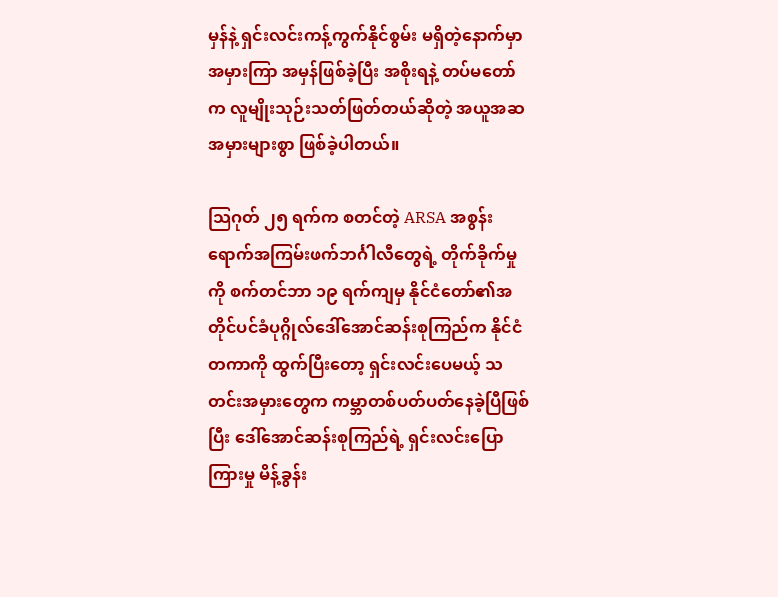မှန်နဲ့ ရှင်းလင်းကန့်ကွက်နိုင်စွမ်း မရှိတဲ့နောက်မှာ အမှားကြာ အမှန်ဖြစ်ခဲ့ပြီး အစိုးရနဲ့ တပ်မတော်က လူမျိုးသုဉ်းသတ်ဖြတ်တယ်ဆိုတဲ့ အယူအဆအမှားများစွာ ဖြစ်ခဲ့ပါတယ်။

သြဂုတ် ၂၅ ရက်က စတင်တဲ့ ARSA အစွန်းရောက်အကြမ်းဖက်ဘင်္ဂါလီတွေရဲ့ တိုက်ခိုက်မှုကို စက်တင်ဘာ ၁၉ ရက်ကျမှ နိုင်ငံတော်၏အတိုင်ပင်ခံပုဂ္ဂိုလ်ဒေါ်အောင်ဆန်းစုကြည်က နိုင်ငံတကာကို ထွက်ပြီးတော့ ရှင်းလင်းပေမယ့် သတင်းအမှားတွေက ကမ္ဘာတစ်ပတ်ပတ်နေခဲ့ပြီဖြစ်ပြီး ဒေါ်အောင်ဆန်းစုကြည်ရဲ့ ရှင်းလင်းပြောကြားမှု မိန့်ခွန်း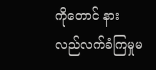ကိုတောင် နားလည်လက်ခံကြမှုမ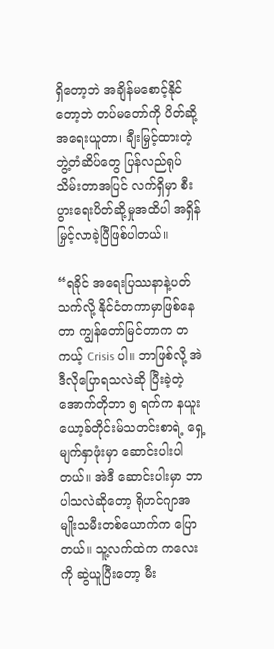ရှိတော့ဘဲ အချိန်မစောင့်နိုင်တော့ဘဲ တပ်မတော်ကို ပိတ်ဆို့အရေးယူတာ၊ ချီးမြှင့်ထားတဲ့ ဘွဲ့တံဆိပ်တွေ ပြန်လည်ရုပ်သိမ်းတာအပြင် လက်ရှိမှာ စီးပွားရေးပိတ်ဆို့မှုအထိပါ အရှိန်မြှင့်လာခဲ့ပြီဖြစ်ပါတယ်။

“ရခိုင် အရေးပြဿနာနဲ့ပတ်သက်လို့ နိုင်ငံတကာမှာဖြစ်နေတာ ကျွန်တော်မြင်တာက တကယ့် Crisis ပါ။ ဘာဖြစ်လို့ အဲဒီလိုပြောရသလဲဆို ပြီးခဲ့တဲ့ အောက်တိုဘာ ၅ ရက်က နယူးယော့ခ်တိုင်းမ်သတင်းစာရဲ့ ရှေ့မျက်နှာဖုံးမှာ ဆောင်းပါးပါတယ်။ အဲဒီ ဆောင်းပါးမှာ ဘာပါသလဲဆိုတော့ ရိုဟင်ဂျာအမျိုးသမီးတစ်ယောက်က ပြောတယ်။ သူ့လက်ထဲက ကလေးကို ဆွဲယူပြီးတော့ မီး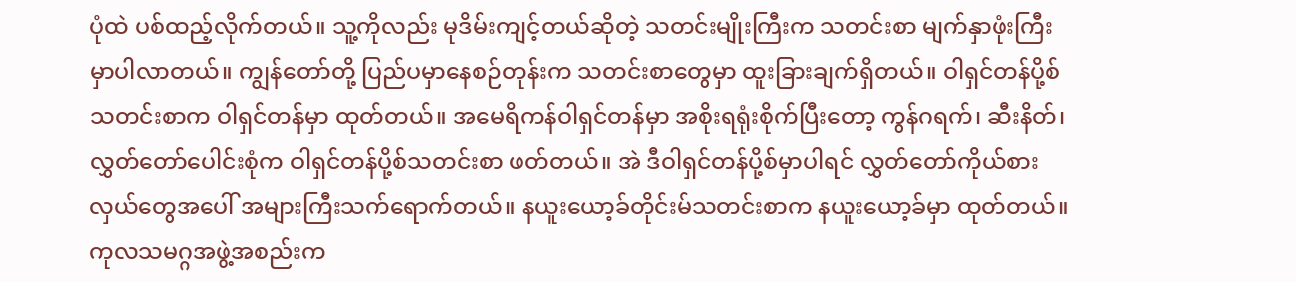ပုံထဲ ပစ်ထည့်လိုက်တယ်။ သူ့ကိုလည်း မုဒိမ်းကျင့်တယ်ဆိုတဲ့ သတင်းမျိုးကြီးက သတင်းစာ မျက်နှာဖုံးကြီးမှာပါလာတယ်။ ကျွန်တော်တို့ ပြည်ပမှာနေစဉ်တုန်းက သတင်းစာတွေမှာ ထူးခြားချက်ရှိတယ်။ ဝါရှင်တန်ပို့စ်သတင်းစာက ဝါရှင်တန်မှာ ထုတ်တယ်။ အမေရိကန်ဝါရှင်တန်မှာ အစိုးရရုံးစိုက်ပြီးတော့ ကွန်ဂရက်၊ ဆီးနိတ်၊ လွှတ်တော်ပေါင်းစုံက ဝါရှင်တန်ပို့စ်သတင်းစာ ဖတ်တယ်။ အဲ ဒီဝါရှင်တန်ပို့စ်မှာပါရင် လွှတ်တော်ကိုယ်စားလှယ်တွေအပေါ် အများကြီးသက်ရောက်တယ်။ နယူးယော့ခ်တိုင်းမ်သတင်းစာက နယူးယော့ခ်မှာ ထုတ်တယ်။ ကုလသမဂ္ဂအဖွဲ့အစည်းက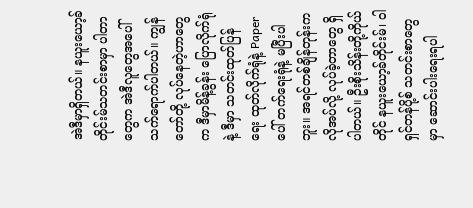အဲဒီမှာရှိတယ်။ နယူးယော့ခ်တိုင်းမ်သတင်းစာမှာ ပါတာတွေက အဲဒီလူတွေအပေါ် သက်ရောက်ပါတယ်။ ကျွန်တော်တို့ လုပ်နေတဲ့ဟာတွေက ဒီမှာမိန့်ခွန်း ပြောလိုက်ရုံနဲ့ ဒီမှာ သတင်းထုတ်ပြန်ရေး ထုတ်လိုက်ရုံနဲ့ Paper ပေါ် တက်ရေးရုံနဲ့ မပြီးပါဘူး။ အရင်တစ်ချိန်တုန်းက လိုအပ်လို့ လုပ်ခဲ့တာတွေ ရှိပါတယ်။ ဦးစိုးသိန်းတို့ကိုယ်တိုင် နယူးယော့ခ်တိုင်းမ်၊ ဝါရှင်တန်ပို့စ် သတင်းစာတွေမှာ ဆောင်းပါးရေးရပါ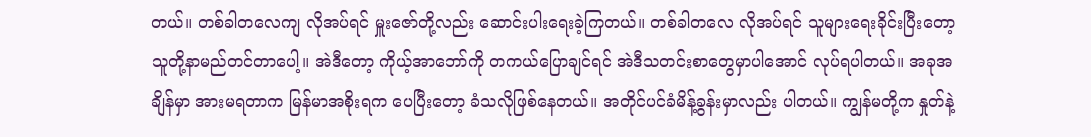တယ်။ တစ်ခါတလေကျ လိုအပ်ရင် မှူးဇော်တို့လည်း ဆောင်းပါးရေးခဲ့ကြတယ်။ တစ်ခါတလေ လိုအပ်ရင် သူများရေးခိုင်းပြီးတော့ သူတို့နာမည်တင်တာပေါ့။ အဲဒီတော့ ကိုယ့်အာဘော်ကို တကယ်ပြောချင်ရင် အဲဒီသတင်းစာတွေမှာပါအောင် လုပ်ရပါတယ်။ အခုအချိန်မှာ အားမရတာက မြန်မာအစိုးရက ပေပြီးတော့ ခံသလိုဖြစ်နေတယ်။ အတိုင်ပင်ခံမိန့်ခွန်းမှာလည်း ပါတယ်။ ကျွန်မတို့က နှုတ်နဲ့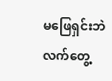မဖြေရှင်းဘဲ လက်တွေ့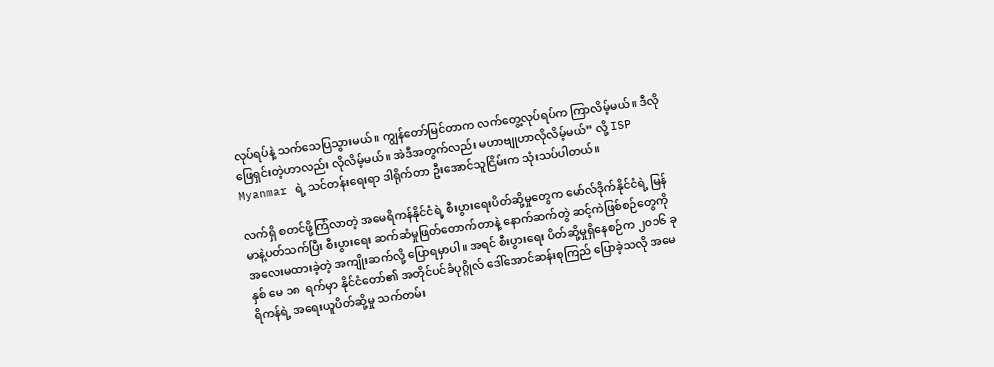လုပ်ရပ်နဲ့ သက်သေပြသွားမယ်။ ကျွန်တော်မြင်တာက လက်တွေ့လုပ်ရပ်က ကြာလိမ့်မယ်။ ဒီလိုဖြေရှင်းတဲ့ဟာလည်း လိုလိမ့်မယ်။ အဲဒီအတွက်လည်း မဟာဗျုဟာလိုလိမ့်မယ်” လို့ ISP Myanmar ရဲ့ သင်တန်းရေးရာ ဒါရိုက်တာ ဦးအောင်သူငြိမ်းက သုံးသပ်ပါတယ်။

လက်ရှိ စတင်ဖို့ကြံလာတဲ့ အမေရိကန်နိုင်ငံရဲ့ စီးပွားရေးပိတ်ဆို့မှုတွေက မော်လ်ဒိုက်နိုင်ငံရဲ့ မြန်မာနဲ့ပတ်သက်ပြီး စီးပွားရေး ဆက်ဆံမှုဖြတ်တောက်တာနဲ့ နောက်ဆက်တွဲ ဆင့်ကဲဖြစ်စဉ်တွေကို အလေးမထားခဲ့တဲ့ အကျိုးဆက်လို့ ပြောရမှာပါ။ အရင် စီးပွားရေး ပိတ်ဆို့မှုရှိနေစဉ်က ၂၀၁၆ ခုနှစ် မေ ၁၈  ရက်မှာ နိုင်ငံတော်၏ အတိုင်ပင်ခံပုဂ္ဂိုလ် ဒေါ်အောင်ဆန်းစုကြည် ပြောခဲ့သလို အမေရိကန်ရဲ့ အရေးယူပိတ်ဆို့မှု သက်တမ်း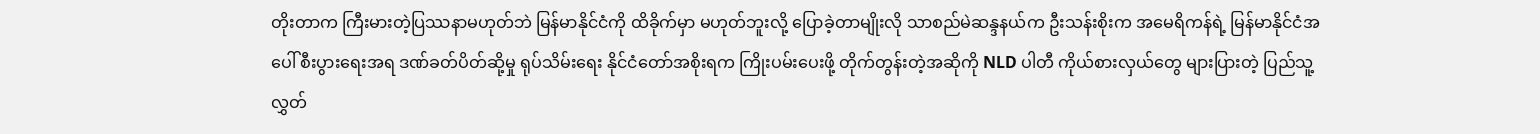တိုးတာက ကြီးမားတဲ့ပြဿနာမဟုတ်ဘဲ မြန်မာနိုင်ငံကို ထိခိုက်မှာ မဟုတ်ဘူးလို့ ပြောခဲ့တာမျိုးလို သာစည်မဲဆန္ဒနယ်က ဦးသန်းစိုးက အမေရိကန်ရဲ့ မြန်မာနိုင်ငံအပေါ် စီးပွားရေးအရ ဒဏ်ခတ်ပိတ်ဆို့မှု ရုပ်သိမ်းရေး နိုင်ငံတော်အစိုးရက ကြိုးပမ်းပေးဖို့ တိုက်တွန်းတဲ့အဆိုကို NLD ပါတီ ကိုယ်စားလှယ်တွေ များပြားတဲ့ ပြည်သူ့လွှတ်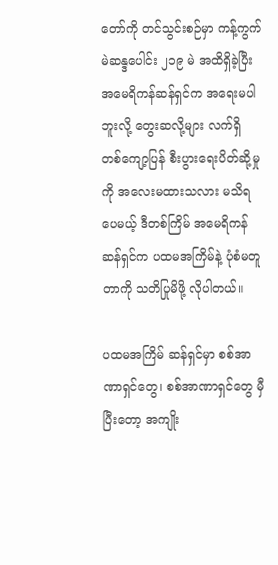တော်ကို တင်သွင်းစဉ်မှာ ကန့်ကွက်မဲဆန္ဒပေါင်း ၂၁၉ မဲ အထိရှိခဲ့ပြီး အမေရိကန်ဆန်ရှင်က အရေးမပါဘူးလို့ တွေးဆလို့များ လက်ရှိ တစ်ကျော့ပြန် စီးပွားရေးပိတ်ဆို့မှုကို အလေးမထားသလား မသိရပေမယ့် ဒီတစ်ကြိမ် အမေရိကန် ဆန်ရှင်က ပထမအကြိမ်နဲ့ ပုံစံမတူတာကို သတိပြုမိဖို့ လိုပါတယ်။

ပထမအကြိမ် ဆန်ရှင်မှာ စစ်အာဏာရှင်တွေ၊ စစ်အာဏာရှင်တွေ မှီပြီးတော့ အကျိုး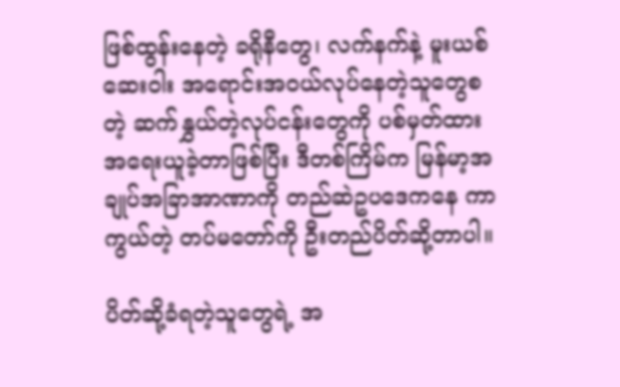ဖြစ်ထွန်းနေတဲ့ ခရိုနီတွေ၊ လက်နက်နဲ့ မူးယစ်ဆေးဝါး အရောင်းအဝယ်လုပ်နေတဲ့သူတွေစတဲ့ ဆက်နွှယ်တဲ့လုပ်ငန်းတွေကို ပစ်မှတ်ထား အရေးယူခဲ့တာဖြစ်ပြီး ဒီတစ်ကြိမ်က မြန်မာ့အချုပ်အခြာအာဏာကို တည်ဆဲဥပဒေကနေ ကာကွယ်တဲ့ တပ်မတော်ကို ဦးတည်ပိတ်ဆို့တာပါ။

ပိတ်ဆို့ခံရတဲ့သူတွေရဲ့ အ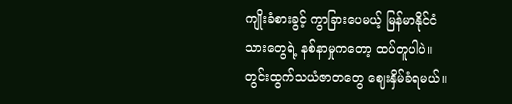ကျိုးခံစားခွင့် ကွာခြားပေမယ့် မြန်မာနိုင်ငံသားတွေရဲ့ နစ်နာမှုကတော့ ထပ်တူပါပဲ။ တွင်းထွက်သယံဇာတတွေ ဈေးနှိမ်ခံရမယ်။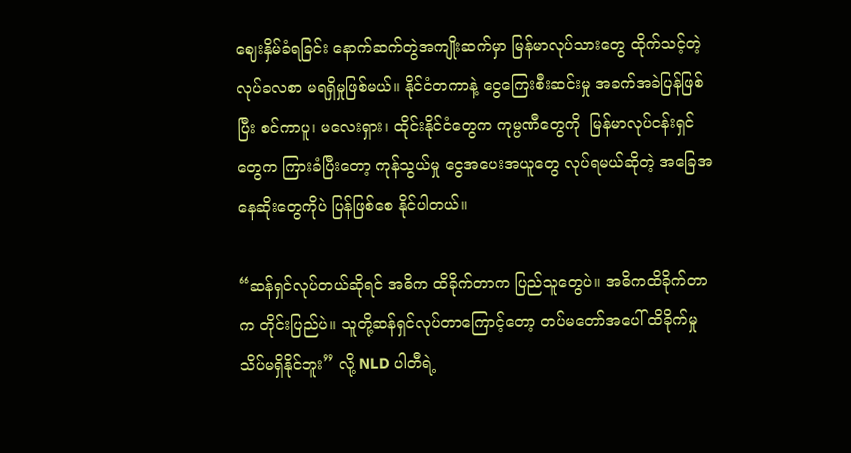ဈေးနှိမ်ခံရခြင်း နောက်ဆက်တွဲအကျိုးဆက်မှာ မြန်မာလုပ်သားတွေ ထိုက်သင့်တဲ့လုပ်ခလစာ မရရှိမှုဖြစ်မယ်။ နိုင်ငံတကာနဲ့ ငွေကြေးစီးဆင်းမှု အခက်အခဲပြန်ဖြစ်ပြီး စင်ကာပူ၊ မလေးရှား၊ ထိုင်းနိုင်ငံတွေက ကုမ္ပဏီတွေကို  မြန်မာလုပ်ငန်းရှင်တွေက ကြားခံပြီးတော့ ကုန်သွယ်မှု ငွေအပေးအယူတွေ လုပ်ရမယ်ဆိုတဲ့ အခြေအနေဆိုးတွေကိုပဲ ပြန်ဖြစ်စေ နိုင်ပါတယ်။

“ဆန်ရှင်လုပ်တယ်ဆိုရင် အဓိက ထိခိုက်တာက ပြည်သူတွေပဲ။ အဓိကထိခိုက်တာက တိုင်းပြည်ပဲ။ သူတို့ဆန်ရှင်လုပ်တာကြောင့်တော့ တပ်မတော်အပေါ် ထိခိုက်မှု သိပ်မရှိနိုင်ဘူး” လို့ NLD ပါတီရဲ့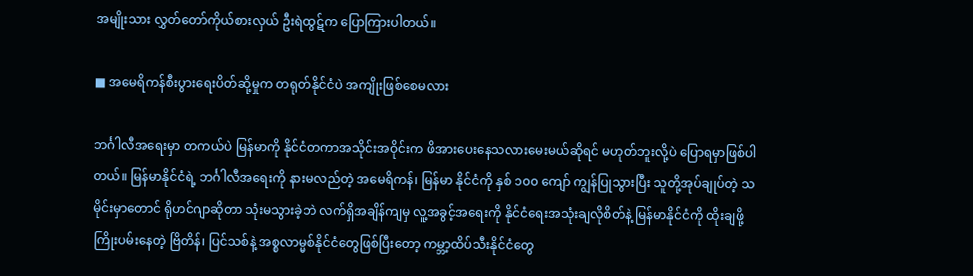အမျိုးသား လွှတ်တော်ကိုယ်စားလှယ် ဦးရဲထွဋ်က ပြောကြားပါတယ်။

■ အမေရိကန်စီးပွားရေးပိတ်ဆို့မှုက တရုတ်နိုင်ငံပဲ အကျိုးဖြစ်စေမလား

ဘင်္ဂါလီအရေးမှာ တကယ်ပဲ မြန်မာကို နိုင်ငံတကာအသိုင်းအဝိုင်းက ဖိအားပေးနေသလားမေးမယ်ဆိုရင် မဟုတ်ဘူးလို့ပဲ ပြောရမှာဖြစ်ပါတယ်။ မြန်မာနိုင်ငံရဲ့ ဘင်္ဂါလီအရေးကို နားမလည်တဲ့ အမေရိကန်၊ မြန်မာ နိုင်ငံကို နှစ် ၁၀၀ ကျော် ကျွန်ပြုသွားပြီး သူတို့အုပ်ချုပ်တဲ့ သမိုင်းမှာတောင် ရိုဟင်ဂျာဆိုတာ သုံးမသွားခဲ့ဘဲ လက်ရှိအချိန်ကျမှ လူ့အခွင့်အရေးကို နိုင်ငံရေးအသုံးချလိုစိတ်နဲ့ မြန်မာနိုင်ငံကို ထိုးချဖို့ ကြိုးပမ်းနေတဲ့ ဗြိတိန်၊ ပြင်သစ်နဲ့ အစ္စလာမ္မစ်နိုင်ငံတွေဖြစ်ပြီးတော့ ကမ္ဘာ့ထိပ်သီးနိုင်ငံတွေ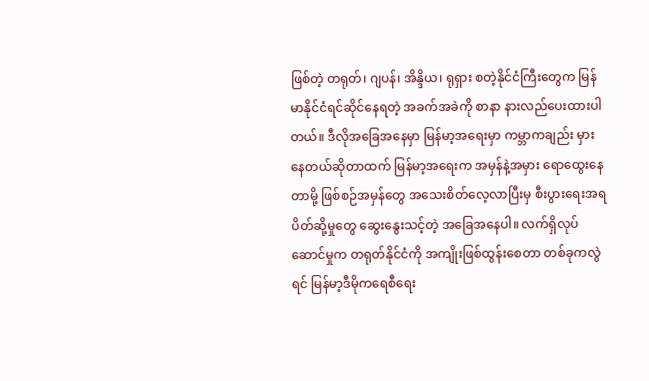ဖြစ်တဲ့ တရုတ်၊ ဂျပန်၊ အိန္ဒိယ၊ ရုရှား စတဲ့နိုင်ငံကြီးတွေက မြန်မာနိုင်ငံရင်ဆိုင်နေရတဲ့ အခက်အခဲကို စာနာ နားလည်ပေးထားပါတယ်။ ဒီလိုအခြေအနေမှာ မြန်မာ့အရေးမှာ ကမ္ဘာကချည်း မှားနေတယ်ဆိုတာထက် မြန်မာ့အရေးက အမှန်နဲ့အမှား ရောထွေးနေတာမို့ ဖြစ်စဉ်အမှန်တွေ အသေးစိတ်လေ့လာပြီးမှ စီးပွားရေးအရ ပိတ်ဆို့မှုတွေ ဆွေးနွေးသင့်တဲ့ အခြေအနေပါ။ လက်ရှိလုပ်ဆောင်မှုက တရုတ်နိုင်ငံကို အကျိုးဖြစ်ထွန်းစေတာ တစ်ခုကလွဲရင် မြန်မာ့ဒီမိုကရေစီရေး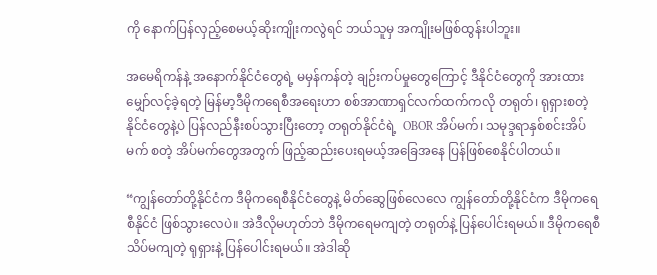ကို နောက်ပြန်လှည့်စေမယ့်ဆိုးကျိုးကလွဲရင် ဘယ်သူမှ အကျိုးမဖြစ်ထွန်းပါဘူး။

အမေရိကန်နဲ့ အနောက်နိုင်ငံတွေရဲ့ မမှန်ကန်တဲ့ ချဉ်းကပ်မှုတွေကြောင့် ဒီနိုင်ငံတွေကို အားထားမျှော်လင့်ခဲ့ရတဲ့ မြန်မာ့ဒီမိုကရေစီအရေးဟာ စစ်အာဏာရှင်လက်ထက်ကလို တရုတ်၊ ရုရှားစတဲ့နိုင်ငံတွေနဲ့ပဲ ပြန်လည်နီးစပ်သွားပြီးတော့ တရုတ်နိုင်ငံရဲ့  OBOR အိပ်မက်၊ သမုဒ္ဒရာနှစ်စင်းအိပ်မက် စတဲ့ အိပ်မက်တွေအတွက် ဖြည့်ဆည်းပေးရမယ့်အခြေအနေ ပြန်ဖြစ်စေနိုင်ပါတယ်။

“ကျွန်တော်တို့နိုင်ငံက ဒီမိုကရေစီနိုင်ငံတွေနဲ့ မိတ်ဆွေဖြစ်လေလေ ကျွန်တော်တို့နိုင်ငံက ဒီမိုကရေစီနိုင်ငံ ဖြစ်သွားလေပဲ။ အဲဒီလိုမဟုတ်ဘဲ ဒီမိုကရေမကျတဲ့ တရုတ်နဲ့ ပြန်ပေါင်းရမယ်။ ဒီမိုကရေစီ သိပ်မကျတဲ့ ရုရှားနဲ့ ပြန်ပေါင်းရမယ်။ အဲဒါဆို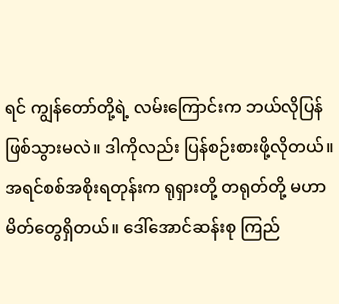ရင် ကျွန်တော်တို့ရဲ့ လမ်းကြောင်းက ဘယ်လိုပြန်ဖြစ်သွားမလဲ။ ဒါကိုလည်း ပြန်စဉ်းစားဖို့လိုတယ်။ အရင်စစ်အစိုးရတုန်းက ရုရှားတို့ တရုတ်တို့ မဟာမိတ်တွေရှိတယ်။ ဒေါ်အောင်ဆန်းစု ကြည်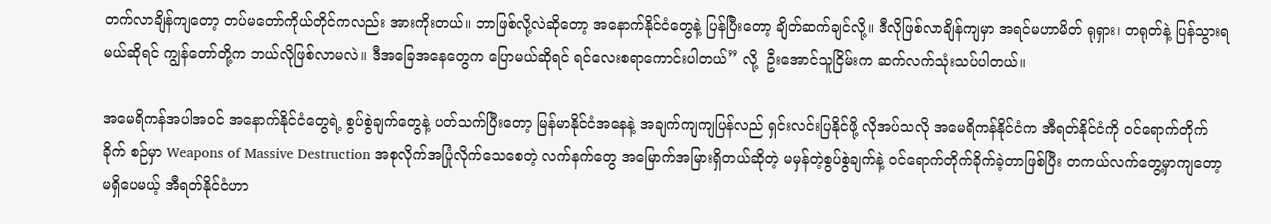တက်လာချိန်ကျတော့ တပ်မတော်ကိုယ်တိုင်ကလည်း အားကိုးတယ်။ ဘာဖြစ်လို့လဲဆိုတော့ အနောက်နိုင်ငံတွေနဲ့ ပြန်ပြီးတော့ ချိတ်ဆက်ချင်လို့။ ဒီလိုဖြစ်လာချိန်ကျမှာ အရင်မဟာမိတ် ရုရှား၊ တရုတ်နဲ့ ပြန်သွားရမယ်ဆိုရင် ကျွန်တော်တို့က ဘယ်လိုဖြစ်လာမလဲ။ ဒီအခြေအနေတွေက ပြောမယ်ဆိုရင် ရင်လေးစရာကောင်းပါတယ်” လို့  ဦးအောင်သူငြိမ်းက ဆက်လက်သုံးသပ်ပါတယ်။

အမေရိကန်အပါအဝင် အနောက်နိုင်ငံတွေရဲ့ စွပ်စွဲချက်တွေနဲ့ ပတ်သက်ပြီးတော့ မြန်မာနိုင်ငံအနေနဲ့ အချက်ကျကျပြန်လည် ရှင်းလင်းပြနိုင်ဖို့ လိုအပ်သလို အမေရိကန်နိုင်ငံက အီရတ်နိုင်ငံကို ဝင်ရောက်တိုက်ခိုက် စဉ်မှာ Weapons of Massive Destruction အစုလိုက်အပြုံလိုက်သေစေတဲ့ လက်နက်တွေ အမြောက်အမြားရှိတယ်ဆိုတဲ့ မမှန်တဲ့စွပ်စွဲချက်နဲ့ ဝင်ရောက်တိုက်ခိုက်ခဲ့တာဖြစ်ပြီး တကယ်လက်တွေ့မှာကျတော့ မရှိပေမယ့် အီရတ်နိုင်ငံဟာ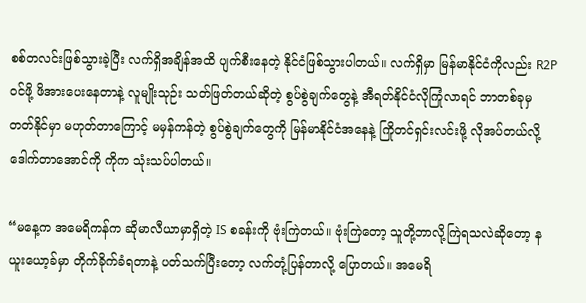စစ်တလင်းဖြစ်သွားခဲ့ပြီး လက်ရှိအချိန်အထိ ပျက်စီးနေတဲ့ နိုင်ငံဖြစ်သွားပါတယ်။ လက်ရှိမှာ မြန်မာနိုင်ငံကိုလည်း R2P ဝင်ဖို့ ဖိအားပေးနေတာနဲ့ လူမျိုးသုဉ်း သတ်ဖြတ်တယ်ဆိုတဲ့ စွပ်စွဲချက်တွေနဲ့ အီရတ်နိုင်ငံလိုကြုံလာရင် ဘာတစ်ခုမှ တတ်နိုင်မှာ မဟုတ်တာကြောင့် မမှန်ကန်တဲ့ စွပ်စွဲချက်တွေကို မြန်မာနိုင်ငံအနေနဲ့ ကြိုတင်ရှင်းလင်းဖို့ လိုအပ်တယ်လို့ ဒေါက်တာအောင်ကို ကိုက သုံးသပ်ပါတယ်။

“မနေ့က အမေရိကန်က ဆိုမာလီယာမှာရှိတဲ့ IS စခန်းကို ဗုံးကြဲတယ်။ ဗုံးကြဲတော့ သူတို့ဘာလို့ကြဲရသလဲဆိုတော့ နယူးယော့ခ်မှာ တိုက်ခိုက်ခံရတာနဲ့ ပတ်သက်ပြီးတော့ လက်တုံ့ပြန်တာလို့ ပြောတယ်။ အမေရိ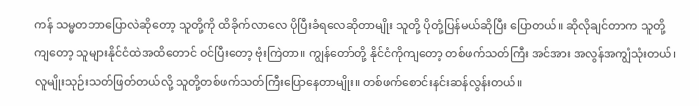ကန် သမ္မတဘာပြောလဲဆိုတော့ သူတို့ကို ထိခိုက်လာလေ ပိုပြီးခံရလေဆိုတာမျိုး သူတို့ ပိုတုံ့ပြန်မယ်ဆိုပြီး ပြောတယ်။ ဆိုလိုချင်တာက သူတို့ကျတော့ သူများနိုင်ငံထဲအထိတောင် ဝင်ပြီးတော့ ဗုံးကြဲတာ။ ကျွန်တော်တို့ နိုင်ငံကိုကျတော့ တစ်ဖက်သတ်ကြီး အင်အား အလွန်အကျွံသုံးတယ်၊ လူမျိုးသုဉ်းသတ်ဖြတ်တယ်လို့ သူတို့တစ်ဖက်သတ်ကြီးပြောနေတာမျိုး။ တစ်ဖက်စောင်းနင်းဆန်လွန်းတယ်။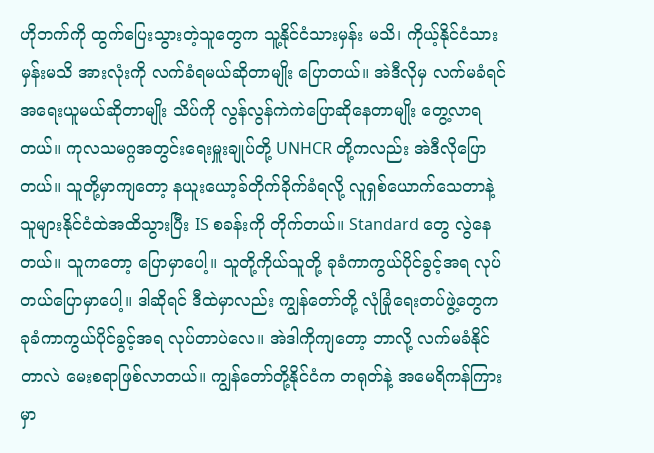ဟိုဘက်ကို ထွက်ပြေးသွားတဲ့သူတွေက သူ့နိုင်ငံသားမှန်း မသိ၊ ကိုယ့်နိုင်ငံသားမှန်းမသိ အားလုံးကို လက်ခံရမယ်ဆိုတာမျိုး ပြောတယ်။ အဲဒီလိုမှ လက်မခံရင် အရေးယူမယ်ဆိုတာမျိုး သိပ်ကို လွန်လွန်ကဲကဲပြောဆိုနေတာမျိုး တွေ့လာရတယ်။ ကုလသမဂ္ဂအတွင်းရေးမှူးချုပ်တို့ UNHCR တို့ကလည်း အဲဒီလိုပြောတယ်။ သူတို့မှာကျတော့ နယူးယော့ခ်တိုက်ခိုက်ခံရလို့ လူရှစ်ယောက်သေတာနဲ့ သူများနိုင်ငံထဲအထိသွားပြီး IS စခန်းကို တိုက်တယ်။ Standard တွေ လွဲနေတယ်။ သူကတော့ ပြောမှာပေါ့။ သူတို့ကိုယ်သူတို့ ခုခံကာကွယ်ပိုင်ခွင့်အရ လုပ်တယ်ပြောမှာပေါ့။ ဒါဆိုရင် ဒီထဲမှာလည်း ကျွန်တော်တို့ လုံခြုံရေးတပ်ဖွဲ့တွေက ခုခံကာကွယ်ပိုင်ခွင့်အရ လုပ်တာပဲလေ။ အဲဒါကိုကျတော့ ဘာလို့ လက်မခံနိုင်တာလဲ မေးစရာဖြစ်လာတယ်။ ကျွန်တော်တို့နိုင်ငံက တရုတ်နဲ့ အမေရိကန်ကြားမှာ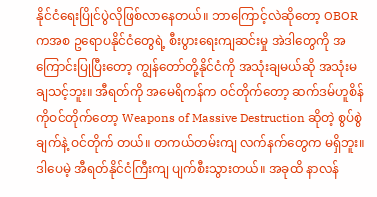နိုင်ငံရေးပြိုင်ပွဲလိုဖြစ်လာနေတယ်။ ဘာကြောင့်လဲဆိုတော့ OBOR ကအစ ဥရောပနိုင်ငံတွေရဲ့ စီးပွားရေးကျဆင်းမှု အဲဒါတွေကို အကြောင်းပြုပြီးတော့ ကျွန်တော်တို့နိုင်ငံကို အသုံးချမယ်ဆို အသုံးမချသင့်ဘူး။ အီရတ်ကို အမေရိကန်က ဝင်တိုက်တော့ ဆက်ဒမ်ဟူစိန်ကိုဝင်တိုက်တော့ Weapons of Massive Destruction ဆိုတဲ့ စွပ်စွဲချက်နဲ့ ဝင်တိုက် တယ်။ တကယ်တမ်းကျ လက်နက်တွေက မရှိဘူး။ ဒါပေမဲ့ အီရတ်နိုင်ငံကြီးကျ ပျက်စီးသွားတယ်။ အခုထိ နာလန်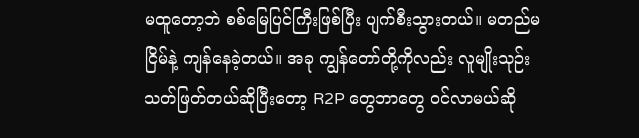မထူတော့ဘဲ စစ်မြေပြင်ကြီးဖြစ်ပြီး ပျက်စီးသွားတယ်။ မတည်မငြိမ်နဲ့ ကျန်နေခဲ့တယ်။ အခု ကျွန်တော်တို့ကိုလည်း လူမျိုးသုဉ်း သတ်ဖြတ်တယ်ဆိုပြီးတော့ R2P တွေဘာတွေ ဝင်လာမယ်ဆို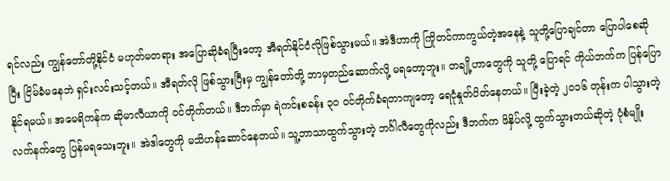ရင်လည်း ကျွန်တော်တို့နိုင်ငံ မဟုတ်မတရား အပြောဆိုခံရပြီးတော့ အီရတ်နိုင်ငံလိုဖြစ်သွားမယ်။ အဲဒီဟာကို ကြိုတင်ကာကွယ်တဲ့အနေနဲ့ သူတို့ပြောချင်တာ ပြောပါစေဆိုပြီး ငြိမ်ခံမနေဘဲ ရှင်းလင်းသင့်တယ်။ အီရတ်လို ဖြစ်သွားပြီးမှ ကျွန်တော်တို့ ဘာမှတည်ဆောက်လို့ မရတော့ဘူး။ တချို့ဟာတွေကို သူတို့ ပြောရင် ကိုယ်ဘက်က ပြန်ပြောနိုင်ရမယ်။ အမေရိကန်က ဆိုမာလီယာကို ဝင်တိုက်တယ်။ ဒီဘက်မှာ ရဲကင်းစခန်း ၃၀ ဝင်တိုက်ခံရတာကျတော့ ရေငုံနှုတ်ပိတ်နေတယ်။ ပြီးခဲ့တဲ့ ၂၀၁၆ တုန်းက ပါသွားတဲ့လက်နက်တွေ ပြန်မရသေးဘူး။ အဲဒါတွေကို မသိဟန်ဆောင်နေတယ်။ သူ့ဘာသာထွက်သွားတဲ့ ဘင်္ဂါလီတွေကိုလည်း ဒီဘက်က ဖိနှိပ်လို့ ထွက်သွားတယ်ဆိုတဲ့ ပုံစံမျိုး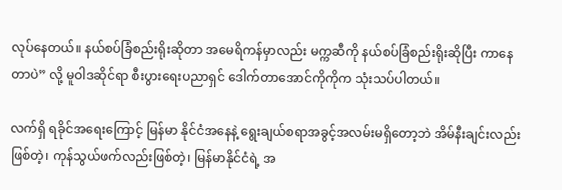လုပ်နေတယ်။ နယ်စပ်ခြံစည်းရိုးဆိုတာ အမေရိကန်မှာလည်း မက္ကဆီကို နယ်စပ်ခြံစည်းရိုးဆိုပြီး ကာနေတာပဲ” လို့ မူဝါဒဆိုင်ရာ စီးပွားရေးပညာရှင် ဒေါက်တာအောင်ကိုကိုက သုံးသပ်ပါတယ်။

လက်ရှိ ရခိုင်အရေးကြောင့် မြန်မာ နိုင်ငံအနေနဲ့ ရွေးချယ်စရာအခွင့်အလမ်းမရှိတော့ဘဲ အိမ်နီးချင်းလည်းဖြစ်တဲ့၊ ကုန်သွယ်ဖက်လည်းဖြစ်တဲ့၊ မြန်မာနိုင်ငံရဲ့ အ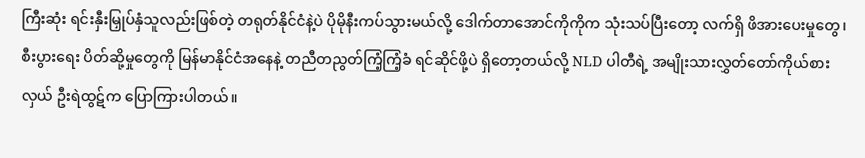ကြီးဆုံး ရင်းနှီးမြှုပ်နှံသူလည်းဖြစ်တဲ့ တရုတ်နိုင်ငံနဲ့ပဲ ပိုမိုနီးကပ်သွားမယ်လို့ ဒေါက်တာအောင်ကိုကိုက သုံးသပ်ပြီးတော့ လက်ရှိ ဖိအားပေးမှုတွေ၊ စီးပွားရေး ပိတ်ဆို့မှုတွေကို မြန်မာနိုင်ငံအနေနဲ့ တညီတညွတ်ကြံ့ကြံ့ခံ ရင်ဆိုင်ဖို့ပဲ ရှိတော့တယ်လို့ NLD ပါတီရဲ့ အမျိုးသားလွှတ်တော်ကိုယ်စားလှယ် ဦးရဲထွဋ်က ပြောကြားပါတယ်။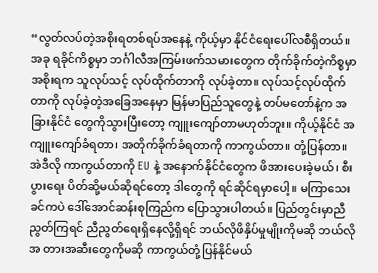“လွတ်လပ်တဲ့အစိုးရတစ်ရပ်အနေနဲ့ ကိုယ့်မှာ နိုင်ငံရေးပေါ်လစီရှိတယ်။ အခု ရခိုင်ကိစ္စမှာ ဘင်္ဂါလီအကြမ်းဖက်သမားတွေက တိုက်ခိုက်တဲ့ကိစ္စမှာ အစိုးရက သူလုပ်သင့် လုပ်ထိုက်တာကို လုပ်ခဲ့တာ။ လုပ်သင့်လုပ်ထိုက်တာကို လုပ်ခဲ့တဲ့အခြေအနေမှာ မြန်မာပြည်သူတွေနဲ့ တပ်မတော်နဲ့က အခြားနိုင်ငံ တွေကိုသွားပြီးတော့ ကျူးကျော်တာမဟုတ်ဘူး။ ကိုယ့်နိုင်ငံ အကျူးကျော်ခံရတာ၊ အတိုက်ခိုက်ခံရတာကို ကာကွယ်တာ။ တုံ့ပြန်တာ။ အဲဒီလို ကာကွယ်တာကို EU နဲ့ အနောက်နိုင်ငံတွေက ဖိအားပေးခဲ့မယ်၊ စီးပွားရေး ပိတ်ဆို့မယ်ဆိုရင်တော့ ဒါတွေကို ရင်ဆိုင်ရမှာပေါ့။ မကြာသေးခင်ကပဲ ဒေါ်အောင်ဆန်းစုကြည်က ပြောသွားပါတယ်။ ပြည်တွင်းမှာညီညွတ်ကြရင် ညီညွတ်ရေးရှိနေလို့ရှိရင် ဘယ်လိုဖိနှိပ်မှုမျိုးကိုမဆို ဘယ်လိုအ တားအဆီးတွေကိုမဆို ကာကွယ်တုံ့ပြန်နိုင်မယ်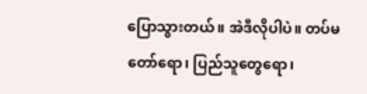ပြောသွားတယ်။ အဲဒီလိုပါပဲ။ တပ်မတော်ရော၊ ပြည်သူတွေရော၊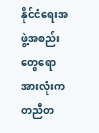နိုင်ငံရေးအဖွဲ့အစည်းတွေရော အားလုံးက တညီတ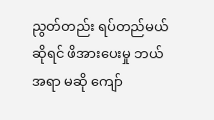ညွတ်တည်း ရပ်တည်မယ်ဆိုရင် ဖိအားပေးမှု ဘယ်အရာ မဆို ကျော်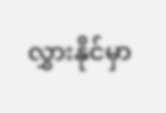လွှားနိုင်မှာ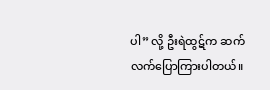ပါ” လို့ ဦးရဲထွဋ်က ဆက်လက်ပြောကြားပါတယ်။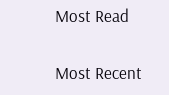Most Read

Most Recent